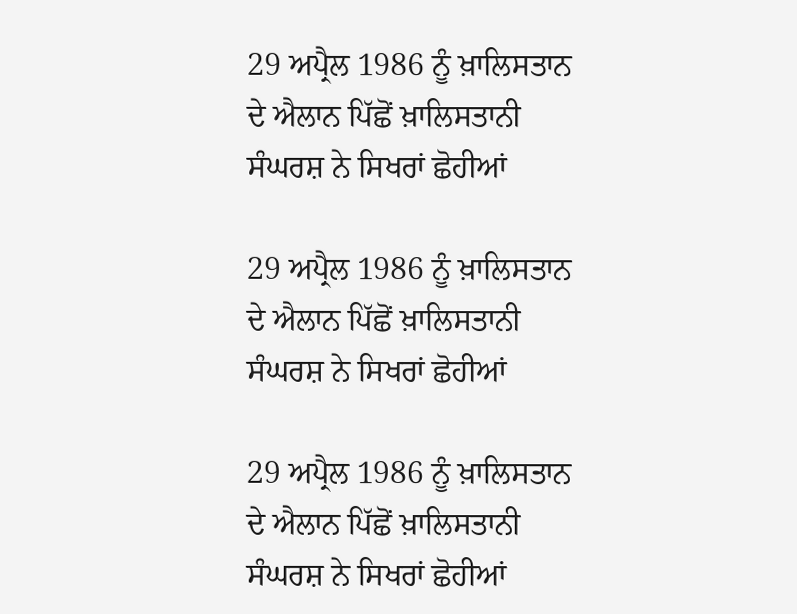29 ਅਪ੍ਰੈਲ 1986 ਨੂੰ ਖ਼ਾਲਿਸਤਾਨ ਦੇ ਐਲਾਨ ਪਿੱਛੋਂ ਖ਼ਾਲਿਸਤਾਨੀ ਸੰਘਰਸ਼ ਨੇ ਸਿਖਰਾਂ ਛੋਹੀਆਂ

29 ਅਪ੍ਰੈਲ 1986 ਨੂੰ ਖ਼ਾਲਿਸਤਾਨ ਦੇ ਐਲਾਨ ਪਿੱਛੋਂ ਖ਼ਾਲਿਸਤਾਨੀ ਸੰਘਰਸ਼ ਨੇ ਸਿਖਰਾਂ ਛੋਹੀਆਂ

29 ਅਪ੍ਰੈਲ 1986 ਨੂੰ ਖ਼ਾਲਿਸਤਾਨ ਦੇ ਐਲਾਨ ਪਿੱਛੋਂ ਖ਼ਾਲਿਸਤਾਨੀ ਸੰਘਰਸ਼ ਨੇ ਸਿਖਰਾਂ ਛੋਹੀਆਂ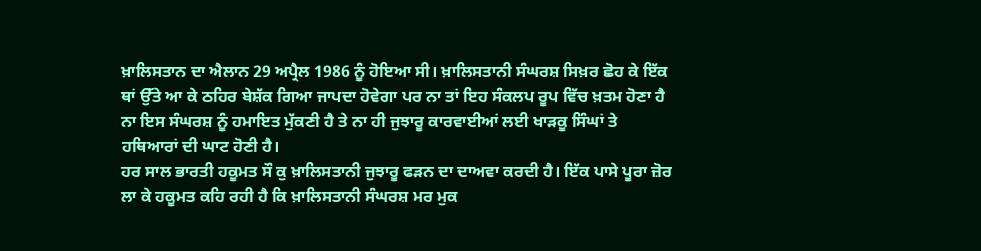ਖ਼ਾਲਿਸਤਾਨ ਦਾ ਐਲਾਨ 29 ਅਪ੍ਰੈਲ 1986 ਨੂੰ ਹੋਇਆ ਸੀ। ਖ਼ਾਲਿਸਤਾਨੀ ਸੰਘਰਸ਼ ਸਿਖ਼ਰ ਛੋਹ ਕੇ ਇੱਕ ਥਾਂ ਉੱਤੇ ਆ ਕੇ ਠਹਿਰ ਬੇਸ਼ੱਕ ਗਿਆ ਜਾਪਦਾ ਹੋਵੇਗਾ ਪਰ ਨਾ ਤਾਂ ਇਹ ਸੰਕਲਪ ਰੂਪ ਵਿੱਚ ਖ਼ਤਮ ਹੋਣਾ ਹੈ ਨਾ ਇਸ ਸੰਘਰਸ਼ ਨੂੰ ਹਮਾਇਤ ਮੁੱਕਣੀ ਹੈ ਤੇ ਨਾ ਹੀ ਜੁਝਾਰੂ ਕਾਰਵਾਈਆਂ ਲਈ ਖਾੜਕੂ ਸਿੰਘਾਂ ਤੇ ਹਥਿਆਰਾਂ ਦੀ ਘਾਟ ਹੋਣੀ ਹੈ।
ਹਰ ਸਾਲ ਭਾਰਤੀ ਹਕੂਮਤ ਸੌ ਕੁ ਖ਼ਾਲਿਸਤਾਨੀ ਜੁਝਾਰੂ ਫੜਨ ਦਾ ਦਾਅਵਾ ਕਰਦੀ ਹੈ। ਇੱਕ ਪਾਸੇ ਪੂਰਾ ਜ਼ੋਰ ਲਾ ਕੇ ਹਕੂਮਤ ਕਹਿ ਰਹੀ ਹੈ ਕਿ ਖ਼ਾਲਿਸਤਾਨੀ ਸੰਘਰਸ਼ ਮਰ ਮੁਕ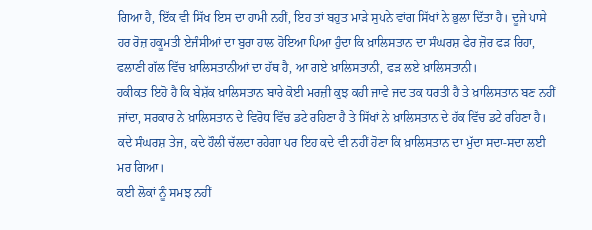ਗਿਆ ਹੈ, ਇੱਕ ਵੀ ਸਿੱਖ ਇਸ ਦਾ ਹਾਮੀ ਨਹੀਂ, ਇਹ ਤਾਂ ਬਹੁਤ ਮਾੜੇ ਸੁਪਨੇ ਵਾਂਗ ਸਿੱਖਾਂ ਨੇ ਭੁਲਾ ਦਿੱਤਾ ਹੈ। ਦੂਜੇ ਪਾਸੇ ਹਰ ਰੋਜ਼ ਹਕੂਮਤੀ ਏਜੰਸੀਆਂ ਦਾ ਬੁਰਾ ਹਾਲ ਹੋਇਆ ਪਿਆ ਹੁੰਦਾ ਕਿ ਖ਼ਾਲਿਸਤਾਨ ਦਾ ਸੰਘਰਸ਼ ਫੇਰ ਜ਼ੋਰ ਫੜ ਰਿਹਾ, ਫਲਾਣੀ ਗੱਲ ਵਿੱਚ ਖ਼ਾਲਿਸਤਾਨੀਆਂ ਦਾ ਹੱਥ ਹੈ, ਆ ਗਏ ਖ਼ਾਲਿਸਤਾਨੀ, ਫੜ ਲਏ ਖ਼ਾਲਿਸਤਾਨੀ।
ਹਕੀਕਤ ਇਹੋ ਹੈ ਕਿ ਬੇਸ਼ੱਕ ਖ਼ਾਲਿਸਤਾਨ ਬਾਰੇ ਕੋਈ ਮਰਜ਼ੀ ਕੁਝ ਕਹੀ ਜਾਵੇ ਜਦ ਤਕ ਧਰਤੀ ਹੈ ਤੇ ਖ਼ਾਲਿਸਤਾਨ ਬਣ ਨਹੀਂ ਜਾਂਦਾ, ਸਰਕਾਰ ਨੇ ਖ਼ਾਲਿਸਤਾਨ ਦੇ ਵਿਰੋਧ ਵਿੱਚ ਡਟੇ ਰਹਿਣਾ ਹੈ ਤੇ ਸਿੱਖਾਂ ਨੇ ਖ਼ਾਲਿਸਤਾਨ ਦੇ ਹੱਕ ਵਿੱਚ ਡਟੇ ਰਹਿਣਾ ਹੈ। ਕਦੇ ਸੰਘਰਸ਼ ਤੇਜ, ਕਦੇ ਹੌਲੀ ਚੱਲਦਾ ਰਹੇਗਾ ਪਰ ਇਹ ਕਦੇ ਵੀ ਨਹੀਂ ਹੋਣਾ ਕਿ ਖ਼ਾਲਿਸਤਾਨ ਦਾ ਮੁੱਦਾ ਸਦਾ-ਸਦਾ ਲਈ ਮਰ ਗਿਆ।
ਕਈ ਲੋਕਾਂ ਨੂੰ ਸਮਝ ਨਹੀਂ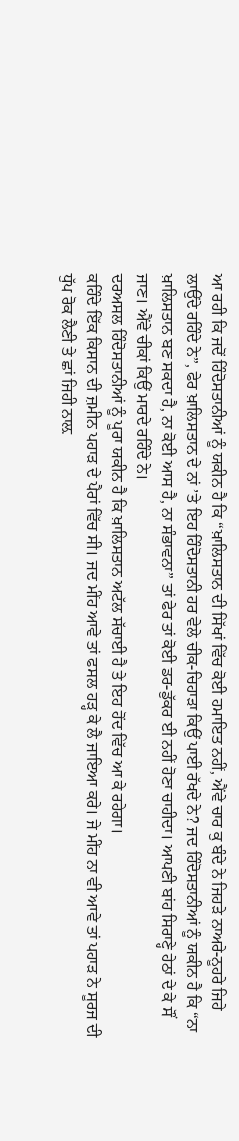ਆ ਰਹੀ ਕਿ ਜਦੋਂ ਹਿੰਦੋਸਤਾਨੀਆਂ ਨੂੰ ਯਕੀਨ ਹੈ ਕਿ “ਖ਼ਾਲਿਸਤਾਨ ਦੀ ਸਿੱਖਾਂ ਵਿੱਚ ਕੋਈ ਹਮਾਇਤ ਨਹੀਂ, ਐਂਵੇ ਚਾਰ ਕੁ ਬੰਦੇ ਨੇ ਜਿਹੜੇ ਨਾਅਰੇ-ਨੂਹਰੇ ਜਿਹੇ ਲਾਉਂਦੇ ਰਹਿੰਦੇ ਨੇ”, ਫੇਰ ਖ਼ਾਲਿਸਤਾਨ ਦੇ ਨਾਂ ’ਤੇ ਇਹ ਹਿੰਦੋਸਤਾਨੀ ਹਰ ਵੇਲੇ ਚੀਕ-ਚਿਹਾੜਾ ਕਿਉਂ ਪਾਈ ਰੱਖਦੇ ਨੇ? ਜਦ ਹਿੰਦੋਸਤਾਨੀਆਂ ਨੂੰ ਯਕੀਨ ਹੈ ਕਿ “ਨਾ ਖ਼ਾਲਿਸਤਾਨ ਬਣ ਸਕਦਾ ਹੈ, ਨਾ ਕੋਈ ਆਸ ਹੈ, ਨਾ ਸੰਭਾਵਨਾ” ਤਾਂ ਫੇਰ ਤਾਂ ਕੋਈ ਡਰ-ਡੁੱਕਰ ਈ ਨਹੀਂ ਹੋਣਾ ਚਾਹੀਦਾ। ਆਪਣੀ ਬਾਂਹ ਸਿਰਾਣ੍ਹੇ ਹੇਠਾਂ ਦੇ ਕੇ ਸੌਂ ਜਾਣ। ਐਂਵੇ ਚੀਕਾਂ ਕਿਉਂ ਮਾਰਦੇ ਰਹਿੰਦੇ ਨੇ।
ਦਰਅਸਲ ਹਿੰਦੋਸਤਾਨੀਆਂ ਨੂੰ ਪੂਰਾ ਯਕੀਨ ਹੈ ਕਿ ਖ਼ਾਲਿਸਤਾਨ ਅਟੱਲ ਸੱਚਾਈ ਹੈ ਤੇ ਇਹ ਹੋਂਦ ਵਿੱਚ ਆ ਕੇ ਰਹੇਗਾ।
ਕਹਿੰਦੇ ਇੱਕ ਕਿਸਾਨ ਦੀ ਜ਼ਮੀਨ ਪਹਾੜ ਦੇ ਪੈਰਾਂ ਵਿੱਚ ਸੀ। ਜਦ ਮੀਂਹ ਆਵੇ ਤਾਂ ਫਸਲ ਹੜ੍ਹ ਕੇ ਲੈ ਜਾਇਆ ਕਰੇ। ਜੇ ਮੀਂਹ ਨਾ ਵੀ ਆਵੇ ਤਾਂ ਪਹਾੜ ਨੇ ਸੂਰਜ ਦੀ ਧੁੱਪ ਰੋਕ ਲੈਣੀ ਤੇ ਛਾਂ ਜਿਹੀ ਨਾਲ਼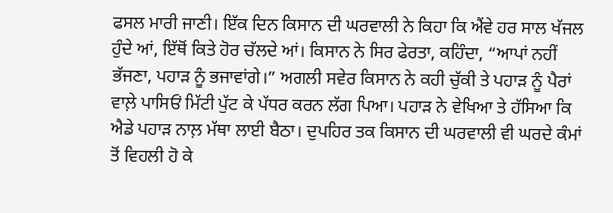ਫਸਲ ਮਾਰੀ ਜਾਣੀ। ਇੱਕ ਦਿਨ ਕਿਸਾਨ ਦੀ ਘਰਵਾਲੀ ਨੇ ਕਿਹਾ ਕਿ ਐਂਵੇ ਹਰ ਸਾਲ ਖੱਜਲ ਹੁੰਦੇ ਆਂ, ਇੱਥੋਂ ਕਿਤੇ ਹੋਰ ਚੱਲਦੇ ਆਂ। ਕਿਸਾਨ ਨੇ ਸਿਰ ਫੇਰਤਾ, ਕਹਿੰਦਾ, “ਆਪਾਂ ਨਹੀਂ ਭੱਜਣਾ, ਪਹਾੜ ਨੂੰ ਭਜਾਵਾਂਗੇ।” ਅਗਲੀ ਸਵੇਰ ਕਿਸਾਨ ਨੇ ਕਹੀ ਚੁੱਕੀ ਤੇ ਪਹਾੜ ਨੂੰ ਪੈਰਾਂ ਵਾਲ਼ੇ ਪਾਸਿਓਂ ਮਿੱਟੀ ਪੁੱਟ ਕੇ ਪੱਧਰ ਕਰਨ ਲੱਗ ਪਿਆ। ਪਹਾੜ ਨੇ ਵੇਖਿਆ ਤੇ ਹੱਸਿਆ ਕਿ ਐਡੇ ਪਹਾੜ ਨਾਲ਼ ਮੱਥਾ ਲਾਈ ਬੈਠਾ। ਦੁਪਹਿਰ ਤਕ ਕਿਸਾਨ ਦੀ ਘਰਵਾਲੀ ਵੀ ਘਰਦੇ ਕੰਮਾਂ ਤੋਂ ਵਿਹਲੀ ਹੋ ਕੇ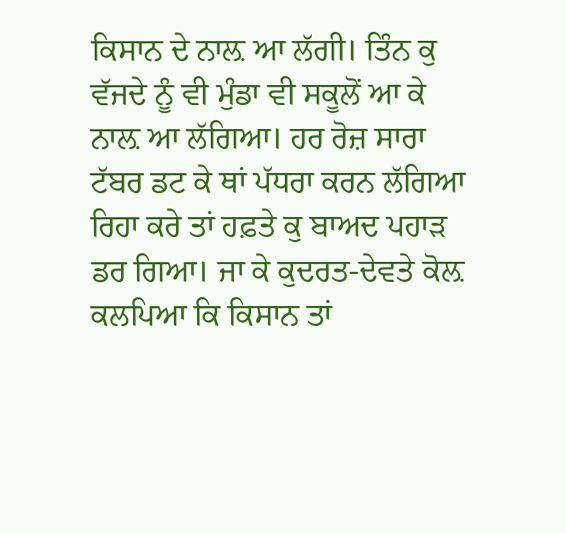ਕਿਸਾਨ ਦੇ ਨਾਲ਼ ਆ ਲੱਗੀ। ਤਿੰਨ ਕੁ ਵੱਜਦੇ ਨੂੰ ਵੀ ਮੁੰਡਾ ਵੀ ਸਕੂਲੋਂ ਆ ਕੇ ਨਾਲ਼ ਆ ਲੱਗਿਆ। ਹਰ ਰੋਜ਼ ਸਾਰਾ ਟੱਬਰ ਡਟ ਕੇ ਥਾਂ ਪੱਧਰਾ ਕਰਨ ਲੱਗਿਆ ਰਿਹਾ ਕਰੇ ਤਾਂ ਹਫ਼ਤੇ ਕੁ ਬਾਅਦ ਪਹਾੜ ਡਰ ਗਿਆ। ਜਾ ਕੇ ਕੁਦਰਤ-ਦੇਵਤੇ ਕੋਲ਼ ਕਲਪਿਆ ਕਿ ਕਿਸਾਨ ਤਾਂ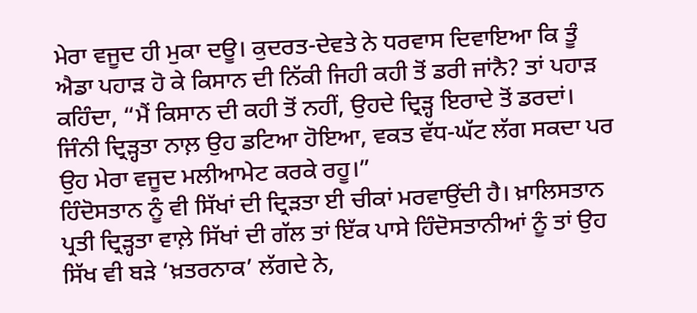ਮੇਰਾ ਵਜੂਦ ਹੀ ਮੁਕਾ ਦਊ। ਕੁਦਰਤ-ਦੇਵਤੇ ਨੇ ਧਰਵਾਸ ਦਿਵਾਇਆ ਕਿ ਤੂੰ ਐਡਾ ਪਹਾੜ ਹੋ ਕੇ ਕਿਸਾਨ ਦੀ ਨਿੱਕੀ ਜਿਹੀ ਕਹੀ ਤੋਂ ਡਰੀ ਜਾਂਨੈ? ਤਾਂ ਪਹਾੜ ਕਹਿੰਦਾ, “ਮੈਂ ਕਿਸਾਨ ਦੀ ਕਹੀ ਤੋਂ ਨਹੀਂ, ਉਹਦੇ ਦ੍ਰਿੜ੍ਹ ਇਰਾਦੇ ਤੋਂ ਡਰਦਾਂ। ਜਿੰਨੀ ਦ੍ਰਿੜ੍ਹਤਾ ਨਾਲ਼ ਉਹ ਡਟਿਆ ਹੋਇਆ, ਵਕਤ ਵੱਧ-ਘੱਟ ਲੱਗ ਸਕਦਾ ਪਰ ਉਹ ਮੇਰਾ ਵਜੂਦ ਮਲੀਆਮੇਟ ਕਰਕੇ ਰਹੂ।”
ਹਿੰਦੋਸਤਾਨ ਨੂੰ ਵੀ ਸਿੱਖਾਂ ਦੀ ਦ੍ਰਿੜਤਾ ਈ ਚੀਕਾਂ ਮਰਵਾਉਂਦੀ ਹੈ। ਖ਼ਾਲਿਸਤਾਨ ਪ੍ਰਤੀ ਦ੍ਰਿੜ੍ਹਤਾ ਵਾਲ਼ੇ ਸਿੱਖਾਂ ਦੀ ਗੱਲ ਤਾਂ ਇੱਕ ਪਾਸੇ ਹਿੰਦੋਸਤਾਨੀਆਂ ਨੂੰ ਤਾਂ ਉਹ ਸਿੱਖ ਵੀ ਬੜੇ ‘ਖ਼ਤਰਨਾਕ’ ਲੱਗਦੇ ਨੇ,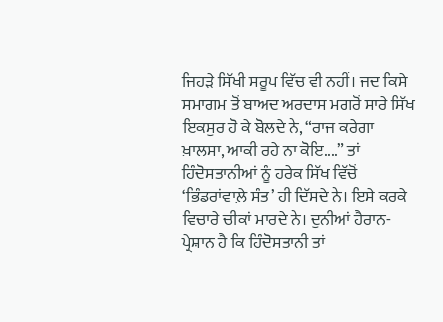ਜਿਹੜੇ ਸਿੱਖੀ ਸਰੂਪ ਵਿੱਚ ਵੀ ਨਹੀਂ। ਜਦ ਕਿਸੇ ਸਮਾਗਮ ਤੋਂ ਬਾਅਦ ਅਰਦਾਸ ਮਗਰੋਂ ਸਾਰੇ ਸਿੱਖ ਇਕਸੁਰ ਹੋ ਕੇ ਬੋਲਦੇ ਨੇ, “ਰਾਜ ਕਰੇਗਾ ਖ਼ਾਲਸਾ, ਆਕੀ ਰਹੇ ਨਾ ਕੋਇ....” ਤਾਂ ਹਿੰਦੋਸਤਾਨੀਆਂ ਨੂੰ ਹਰੇਕ ਸਿੱਖ ਵਿੱਚੋਂ ‘ਭਿੰਡਰਾਂਵਾਲ਼ੇ ਸੰਤ’ ਹੀ ਦਿੱਸਦੇ ਨੇ। ਇਸੇ ਕਰਕੇ ਵਿਚਾਰੇ ਚੀਕਾਂ ਮਾਰਦੇ ਨੇ। ਦੁਨੀਆਂ ਹੈਰਾਨ-ਪ੍ਰੇਸ਼ਾਨ ਹੈ ਕਿ ਹਿੰਦੋਸਤਾਨੀ ਤਾਂ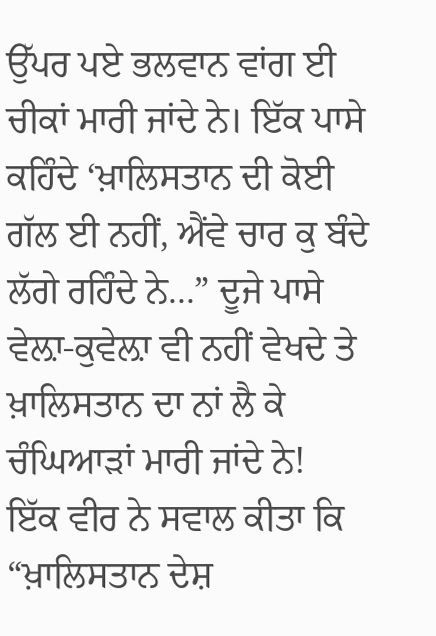ਉੱਪਰ ਪਏ ਭਲਵਾਨ ਵਾਂਗ ਈ ਚੀਕਾਂ ਮਾਰੀ ਜਾਂਦੇ ਨੇ। ਇੱਕ ਪਾਸੇ ਕਹਿੰਦੇ ‘ਖ਼ਾਲਿਸਤਾਨ ਦੀ ਕੋਈ ਗੱਲ ਈ ਨਹੀਂ, ਐਂਵੇ ਚਾਰ ਕੁ ਬੰਦੇ ਲੱਗੇ ਰਹਿੰਦੇ ਨੇ...” ਦੂਜੇ ਪਾਸੇ ਵੇਲ਼ਾ-ਕੁਵੇਲ਼ਾ ਵੀ ਨਹੀਂ ਵੇਖਦੇ ਤੇ ਖ਼ਾਲਿਸਤਾਨ ਦਾ ਨਾਂ ਲੈ ਕੇ ਚੰਘਿਆੜਾਂ ਮਾਰੀ ਜਾਂਦੇ ਨੇ!
ਇੱਕ ਵੀਰ ਨੇ ਸਵਾਲ ਕੀਤਾ ਕਿ “ਖ਼ਾਲਿਸਤਾਨ ਦੇਸ਼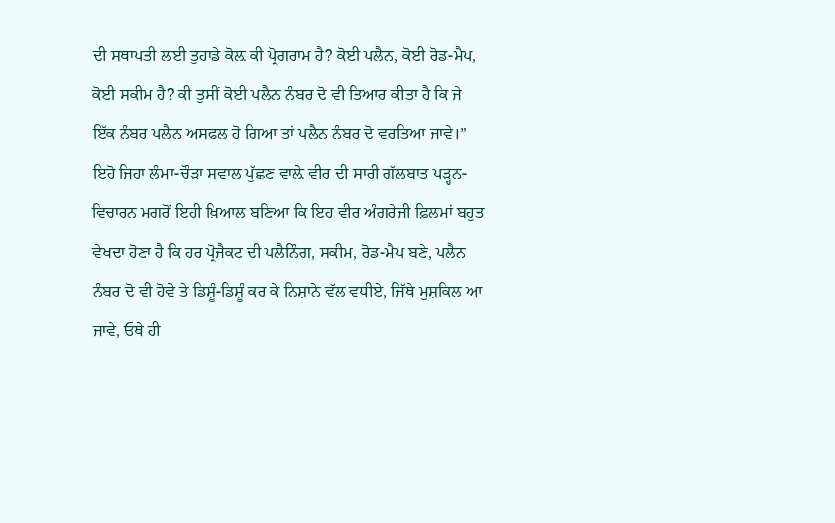ਦੀ ਸਥਾਪਤੀ ਲਈ ਤੁਹਾਡੇ ਕੋਲ਼ ਕੀ ਪ੍ਰੋਗਰਾਮ ਹੈ? ਕੋਈ ਪਲੈਨ, ਕੋਈ ਰੋਡ-ਮੈਪ, ਕੋਈ ਸਕੀਮ ਹੈ? ਕੀ ਤੁਸੀਂ ਕੋਈ ਪਲੈਨ ਨੰਬਰ ਦੋ ਵੀ ਤਿਆਰ ਕੀਤਾ ਹੈ ਕਿ ਜੇ ਇੱਕ ਨੰਬਰ ਪਲੈਨ ਅਸਫਲ ਹੋ ਗਿਆ ਤਾਂ ਪਲੈਨ ਨੰਬਰ ਦੋ ਵਰਤਿਆ ਜਾਵੇ।”
ਇਹੋ ਜਿਹਾ ਲੰਮਾ-ਚੌੜਾ ਸਵਾਲ ਪੁੱਛਣ ਵਾਲ਼ੇ ਵੀਰ ਦੀ ਸਾਰੀ ਗੱਲਬਾਤ ਪੜ੍ਹਨ-ਵਿਚਾਰਨ ਮਗਰੋਂ ਇਹੀ ਖ਼ਿਆਲ ਬਣਿਆ ਕਿ ਇਹ ਵੀਰ ਅੰਗਰੇਜੀ ਫ਼ਿਲਮਾਂ ਬਹੁਤ ਵੇਖਦਾ ਹੋਣਾ ਹੈ ਕਿ ਹਰ ਪ੍ਰੋਜੈਕਟ ਦੀ ਪਲੈਨਿੰਗ, ਸਕੀਮ, ਰੋਡ-ਮੈਪ ਬਣੇ, ਪਲੈਨ ਨੰਬਰ ਦੋ ਵੀ ਹੋਵੇ ਤੇ ਡਿਸ਼ੂੰ-ਡਿਸ਼ੂੰ ਕਰ ਕੇ ਨਿਸ਼ਾਨੇ ਵੱਲ ਵਧੀਏ, ਜਿੱਥੇ ਮੁਸ਼ਕਿਲ ਆ ਜਾਵੇ, ਓਥੇ ਹੀ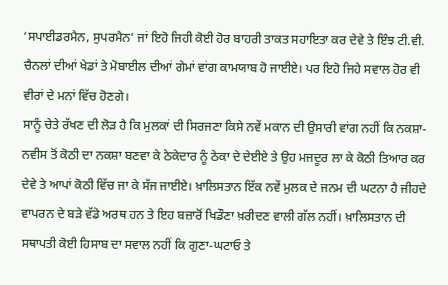‘ਸਪਾਈਡਰਮੈਨ, ਸੁਪਰਮੈਨ’ ਜਾਂ ਇਹੋ ਜਿਹੀ ਕੋਈ ਹੋਰ ਬਾਹਰੀ ਤਾਕਤ ਸਹਾਇਤਾ ਕਰ ਦੇਵੇ ਤੇ ਇੰਝ ਟੀ.ਵੀ. ਚੈਨਲਾਂ ਦੀਆਂ ਖੇਡਾਂ ਤੇ ਮੋਬਾਈਲ ਦੀਆਂ ਗੇਮਾਂ ਵਾਂਗ ਕਾਮਯਾਬ ਹੋ ਜਾਈਏ। ਪਰ ਇਹੋ ਜਿਹੇ ਸਵਾਲ ਹੋਰ ਵੀ ਵੀਰਾਂ ਦੇ ਮਨਾਂ ਵਿੱਚ ਹੋਣਗੇ।
ਸਾਨੂੰ ਚੇਤੇ ਰੱਖਣ ਦੀ ਲੋੜ ਹੈ ਕਿ ਮੁਲਕਾਂ ਦੀ ਸਿਰਜਣਾ ਕਿਸੇ ਨਵੇਂ ਮਕਾਨ ਦੀ ਉਸਾਰੀ ਵਾਂਗ ਨਹੀਂ ਕਿ ਨਕਸ਼ਾ-ਨਵੀਸ ਤੋਂ ਕੋਠੀ ਦਾ ਨਕਸ਼ਾ ਬਣਵਾ ਕੇ ਠੇਕੇਦਾਰ ਨੂੰ ਠੇਕਾ ਦੇ ਦੇਈਏ ਤੇ ਉਹ ਮਜਦੂਰ ਲਾ ਕੇ ਕੋਠੀ ਤਿਆਰ ਕਰ ਦੇਵੇ ਤੇ ਆਪਾਂ ਕੋਠੀ ਵਿੱਚ ਜਾ ਕੇ ਸੱਜ ਜਾਈਏ। ਖ਼ਾਲਿਸਤਾਨ ਇੱਕ ਨਵੇਂ ਮੁਲਕ ਦੇ ਜਨਮ ਦੀ ਘਟਨਾ ਹੈ ਜੀਹਦੇ ਵਾਪਰਨ ਦੇ ਬੜੇ ਵੱਡੇ ਅਰਥ ਹਨ ਤੇ ਇਹ ਬਜ਼ਾਰੋਂ ਖਿਡੌਣਾ ਖ਼ਰੀਦਣ ਵਾਲੀ ਗੱਲ ਨਹੀਂ। ਖ਼ਾਲਿਸਤਾਨ ਦੀ ਸਥਾਪਤੀ ਕੋਈ ਹਿਸਾਬ ਦਾ ਸਵਾਲ ਨਹੀਂ ਕਿ ਗੁਣਾ-ਘਟਾਓ ਤੇ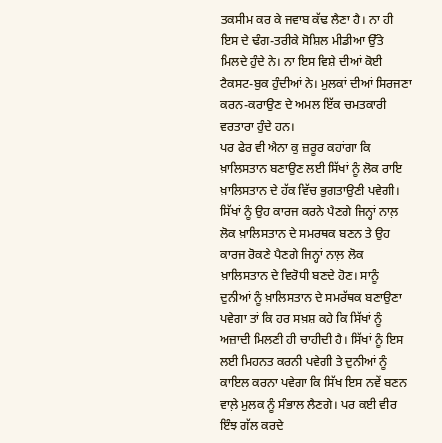ਤਕਸੀਮ ਕਰ ਕੇ ਜਵਾਬ ਕੱਢ ਲੈਣਾ ਹੈ। ਨਾ ਹੀ ਇਸ ਦੇ ਢੰਗ-ਤਰੀਕੇ ਸੋਸ਼ਿਲ ਮੀਡੀਆ ਉੱਤੇ ਮਿਲਦੇ ਹੁੰਦੇ ਨੇ। ਨਾ ਇਸ ਵਿਸ਼ੇ ਦੀਆਂ ਕੋਈ ਟੈਕਸਟ-ਬੁਕ ਹੁੰਦੀਆਂ ਨੇ। ਮੁਲਕਾਂ ਦੀਆਂ ਸਿਰਜਣਾ ਕਰਨ-ਕਰਾਉਣ ਦੇ ਅਮਲ ਇੱਕ ਚਮਤਕਾਰੀ ਵਰਤਾਰਾ ਹੁੰਦੇ ਹਨ।
ਪਰ ਫੇਰ ਵੀ ਐਨਾ ਕੁ ਜ਼ਰੂਰ ਕਹਾਂਗਾ ਕਿ ਖ਼ਾਲਿਸਤਾਨ ਬਣਾਉਣ ਲਈ ਸਿੱਖਾਂ ਨੂੰ ਲੋਕ ਰਾਇ ਖ਼ਾਲਿਸਤਾਨ ਦੇ ਹੱਕ ਵਿੱਚ ਭੁਗਤਾਉਣੀ ਪਵੇਗੀ। ਸਿੱਖਾਂ ਨੂੰ ਉਹ ਕਾਰਜ ਕਰਨੇ ਪੈਣਗੇ ਜਿਨ੍ਹਾਂ ਨਾਲ਼ ਲੋਕ ਖ਼ਾਲਿਸਤਾਨ ਦੇ ਸਮਰਥਕ ਬਣਨ ਤੇ ਉਹ ਕਾਰਜ ਰੋਕਣੇ ਪੈਣਗੇ ਜਿਨ੍ਹਾਂ ਨਾਲ਼ ਲੋਕ ਖ਼ਾਲਿਸਤਾਨ ਦੇ ਵਿਰੋਧੀ ਬਣਦੇ ਹੋਣ। ਸਾਨੂੰ ਦੁਨੀਆਂ ਨੂੰ ਖ਼ਾਲਿਸਤਾਨ ਦੇ ਸਮਰੱਥਕ ਬਣਾਉਣਾ ਪਵੇਗਾ ਤਾਂ ਕਿ ਹਰ ਸਖ਼ਸ਼ ਕਹੇ ਕਿ ਸਿੱਖਾਂ ਨੂੰ ਅਜ਼ਾਦੀ ਮਿਲਣੀ ਹੀ ਚਾਹੀਦੀ ਹੈ। ਸਿੱਖਾਂ ਨੂੰ ਇਸ ਲਈ ਮਿਹਨਤ ਕਰਨੀ ਪਵੇਗੀ ਤੇ ਦੁਨੀਆਂ ਨੂੰ ਕਾਇਲ ਕਰਨਾ ਪਵੇਗਾ ਕਿ ਸਿੱਖ ਇਸ ਨਵੇਂ ਬਣਨ ਵਾਲ਼ੇ ਮੁਲਕ ਨੂੰ ਸੰਭਾਲ ਲੈਣਗੇ। ਪਰ ਕਈ ਵੀਰ ਇੰਝ ਗੱਲ ਕਰਦੇ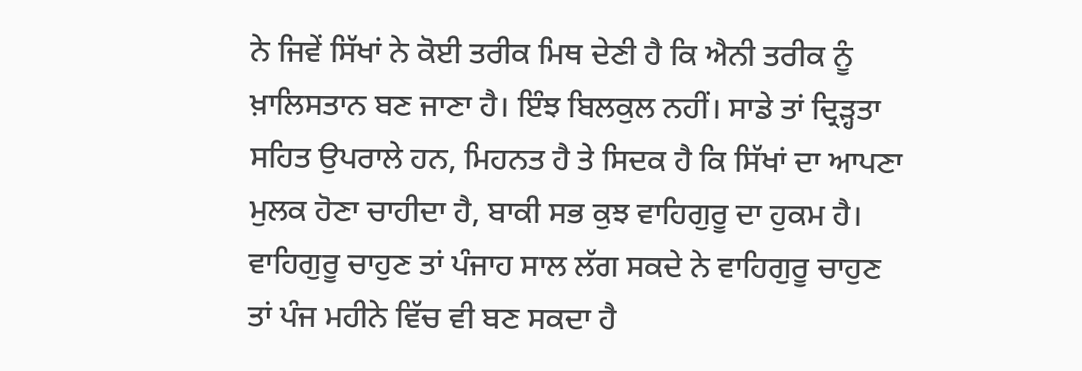ਨੇ ਜਿਵੇਂ ਸਿੱਖਾਂ ਨੇ ਕੋਈ ਤਰੀਕ ਮਿਥ ਦੇਣੀ ਹੈ ਕਿ ਐਨੀ ਤਰੀਕ ਨੂੰ ਖ਼ਾਲਿਸਤਾਨ ਬਣ ਜਾਣਾ ਹੈ। ਇੰਝ ਬਿਲਕੁਲ ਨਹੀਂ। ਸਾਡੇ ਤਾਂ ਦ੍ਰਿੜ੍ਹਤਾ ਸਹਿਤ ਉਪਰਾਲੇ ਹਨ, ਮਿਹਨਤ ਹੈ ਤੇ ਸਿਦਕ ਹੈ ਕਿ ਸਿੱਖਾਂ ਦਾ ਆਪਣਾ ਮੁਲਕ ਹੋਣਾ ਚਾਹੀਦਾ ਹੈ, ਬਾਕੀ ਸਭ ਕੁਝ ਵਾਹਿਗੁਰੂ ਦਾ ਹੁਕਮ ਹੈ। ਵਾਹਿਗੁਰੂ ਚਾਹੁਣ ਤਾਂ ਪੰਜਾਹ ਸਾਲ ਲੱਗ ਸਕਦੇ ਨੇ ਵਾਹਿਗੁਰੂ ਚਾਹੁਣ ਤਾਂ ਪੰਜ ਮਹੀਨੇ ਵਿੱਚ ਵੀ ਬਣ ਸਕਦਾ ਹੈ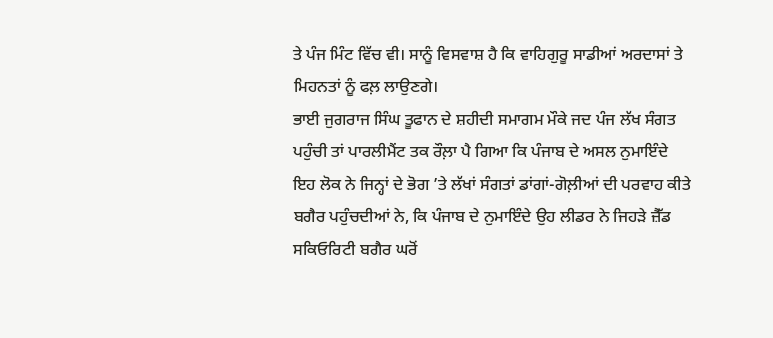ਤੇ ਪੰਜ ਮਿੰਟ ਵਿੱਚ ਵੀ। ਸਾਨੂੰ ਵਿਸਵਾਸ਼ ਹੈ ਕਿ ਵਾਹਿਗੁਰੂ ਸਾਡੀਆਂ ਅਰਦਾਸਾਂ ਤੇ ਮਿਹਨਤਾਂ ਨੂੰ ਫਲ਼ ਲਾਉਣਗੇ।
ਭਾਈ ਜੁਗਰਾਜ ਸਿੰਘ ਤੂਫਾਨ ਦੇ ਸ਼ਹੀਦੀ ਸਮਾਗਮ ਮੌਕੇ ਜਦ ਪੰਜ ਲੱਖ ਸੰਗਤ ਪਹੁੰਚੀ ਤਾਂ ਪਾਰਲੀਮੈਂਟ ਤਕ ਰੌਲ਼ਾ ਪੈ ਗਿਆ ਕਿ ਪੰਜਾਬ ਦੇ ਅਸਲ ਨੁਮਾਇੰਦੇ ਇਹ ਲੋਕ ਨੇ ਜਿਨ੍ਹਾਂ ਦੇ ਭੋਗ ’ਤੇ ਲੱਖਾਂ ਸੰਗਤਾਂ ਡਾਂਗਾਂ-ਗੋਲ਼ੀਆਂ ਦੀ ਪਰਵਾਹ ਕੀਤੇ ਬਗੈਰ ਪਹੁੰਚਦੀਆਂ ਨੇ, ਕਿ ਪੰਜਾਬ ਦੇ ਨੁਮਾਇੰਦੇ ਉਹ ਲੀਡਰ ਨੇ ਜਿਹੜੇ ਜ਼ੈੱਡ ਸਕਿਓਰਿਟੀ ਬਗੈਰ ਘਰੋਂ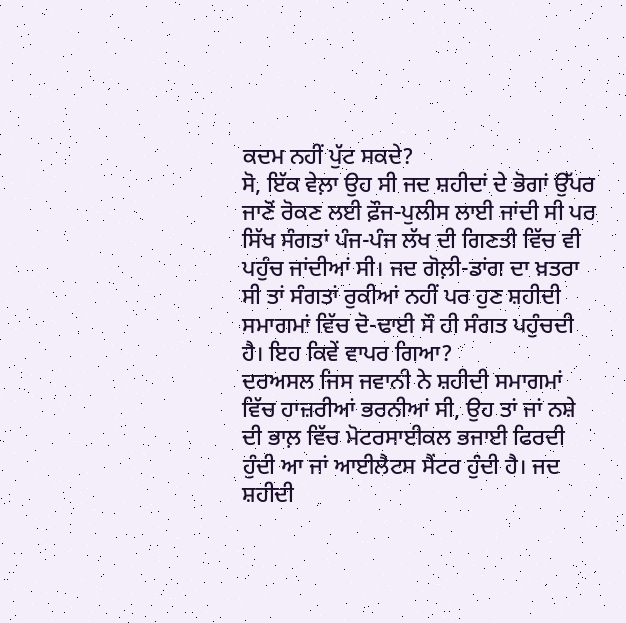ਕਦਮ ਨਹੀਂ ਪੁੱਟ ਸਕਦੇ?
ਸੋ, ਇੱਕ ਵੇਲ਼ਾ ਉਹ ਸੀ ਜਦ ਸ਼ਹੀਦਾਂ ਦੇ ਭੋਗਾਂ ਉੱਪਰ ਜਾਣੋਂ ਰੋਕਣ ਲਈ ਫ਼ੌਜ-ਪੁਲੀਸ ਲਾਈ ਜਾਂਦੀ ਸੀ ਪਰ ਸਿੱਖ ਸੰਗਤਾਂ ਪੰਜ-ਪੰਜ ਲੱਖ ਦੀ ਗਿਣਤੀ ਵਿੱਚ ਵੀ ਪਹੁੰਚ ਜਾਂਦੀਆਂ ਸੀ। ਜਦ ਗੋਲ਼ੀ-ਡਾਂਗ ਦਾ ਖ਼ਤਰਾ ਸੀ ਤਾਂ ਸੰਗਤਾਂ ਰੁਕੀਆਂ ਨਹੀਂ ਪਰ ਹੁਣ ਸ਼ਹੀਦੀ ਸਮਾਗਮਾਂ ਵਿੱਚ ਦੋ-ਢਾਈ ਸੌ ਹੀ ਸੰਗਤ ਪਹੁੰਚਦੀ ਹੈ। ਇਹ ਕਿਵੇਂ ਵਾਪਰ ਗਿਆ?
ਦਰਅਸਲ ਜਿਸ ਜਵਾਨੀ ਨੇ ਸ਼ਹੀਦੀ ਸਮਾਗਮਾਂ ਵਿੱਚ ਹਾਜ਼ਰੀਆਂ ਭਰਨੀਆਂ ਸੀ, ਉਹ ਤਾਂ ਜਾਂ ਨਸ਼ੇ ਦੀ ਭਾਲ਼ ਵਿੱਚ ਮੋਟਰਸਾਈਕਲ ਭਜਾਈ ਫਿਰਦੀ ਹੁੰਦੀ ਆ ਜਾਂ ਆਈਲੈਟਸ ਸੈਂਟਰ ਹੁੰਦੀ ਹੈ। ਜਦ ਸ਼ਹੀਦੀ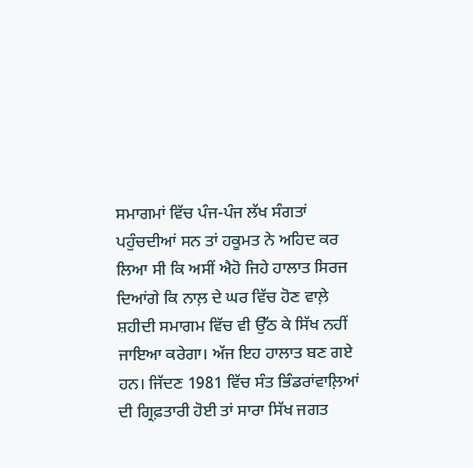ਸਮਾਗਮਾਂ ਵਿੱਚ ਪੰਜ-ਪੰਜ ਲੱਖ ਸੰਗਤਾਂ ਪਹੁੰਚਦੀਆਂ ਸਨ ਤਾਂ ਹਕੂਮਤ ਨੇ ਅਹਿਦ ਕਰ ਲਿਆ ਸੀ ਕਿ ਅਸੀਂ ਐਹੋ ਜਿਹੇ ਹਾਲਾਤ ਸਿਰਜ ਦਿਆਂਗੇ ਕਿ ਨਾਲ਼ ਦੇ ਘਰ ਵਿੱਚ ਹੋਣ ਵਾਲ਼ੇ ਸ਼ਹੀਦੀ ਸਮਾਗਮ ਵਿੱਚ ਵੀ ਉੱਠ ਕੇ ਸਿੱਖ ਨਹੀਂ ਜਾਇਆ ਕਰੇਗਾ। ਅੱਜ ਇਹ ਹਾਲਾਤ ਬਣ ਗਏ ਹਨ। ਜਿੱਦਣ 1981 ਵਿੱਚ ਸੰਤ ਭਿੰਡਰਾਂਵਾਲ਼ਿਆਂ ਦੀ ਗ੍ਰਿਫ਼ਤਾਰੀ ਹੋਈ ਤਾਂ ਸਾਰਾ ਸਿੱਖ ਜਗਤ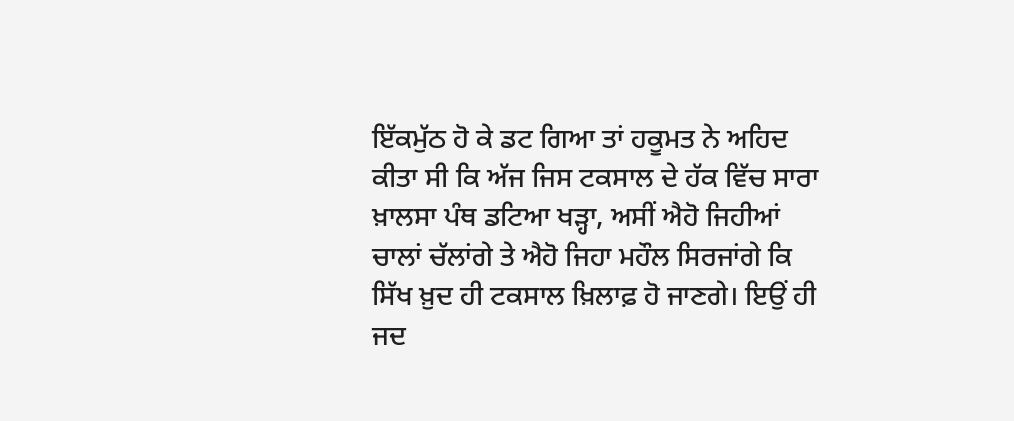ਇੱਕਮੁੱਠ ਹੋ ਕੇ ਡਟ ਗਿਆ ਤਾਂ ਹਕੂਮਤ ਨੇ ਅਹਿਦ ਕੀਤਾ ਸੀ ਕਿ ਅੱਜ ਜਿਸ ਟਕਸਾਲ ਦੇ ਹੱਕ ਵਿੱਚ ਸਾਰਾ ਖ਼ਾਲਸਾ ਪੰਥ ਡਟਿਆ ਖੜ੍ਹਾ, ਅਸੀਂ ਐਹੋ ਜਿਹੀਆਂ ਚਾਲਾਂ ਚੱਲਾਂਗੇ ਤੇ ਐਹੋ ਜਿਹਾ ਮਹੌਲ ਸਿਰਜਾਂਗੇ ਕਿ ਸਿੱਖ ਖ਼ੁਦ ਹੀ ਟਕਸਾਲ ਖ਼ਿਲਾਫ਼ ਹੋ ਜਾਣਗੇ। ਇਉਂ ਹੀ ਜਦ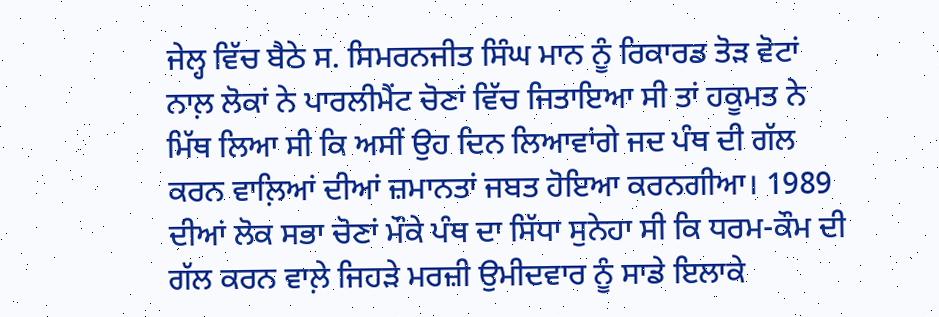ਜੇਲ੍ਹ ਵਿੱਚ ਬੈਠੇ ਸ. ਸਿਮਰਨਜੀਤ ਸਿੰਘ ਮਾਨ ਨੂੰ ਰਿਕਾਰਡ ਤੋੜ ਵੋਟਾਂ ਨਾਲ਼ ਲੋਕਾਂ ਨੇ ਪਾਰਲੀਮੈਂਟ ਚੋਣਾਂ ਵਿੱਚ ਜਿਤਾਇਆ ਸੀ ਤਾਂ ਹਕੂਮਤ ਨੇ ਮਿੱਥ ਲਿਆ ਸੀ ਕਿ ਅਸੀਂ ਉਹ ਦਿਨ ਲਿਆਵਾਂਗੇ ਜਦ ਪੰਥ ਦੀ ਗੱਲ ਕਰਨ ਵਾਲ਼ਿਆਂ ਦੀਆਂ ਜ਼ਮਾਨਤਾਂ ਜਬਤ ਹੋਇਆ ਕਰਨਗੀਆ। 1989 ਦੀਆਂ ਲੋਕ ਸਭਾ ਚੋਣਾਂ ਮੌਕੇ ਪੰਥ ਦਾ ਸਿੱਧਾ ਸੁਨੇਹਾ ਸੀ ਕਿ ਧਰਮ-ਕੌਮ ਦੀ ਗੱਲ ਕਰਨ ਵਾਲ਼ੇ ਜਿਹੜੇ ਮਰਜ਼ੀ ਉਮੀਦਵਾਰ ਨੂੰ ਸਾਡੇ ਇਲਾਕੇ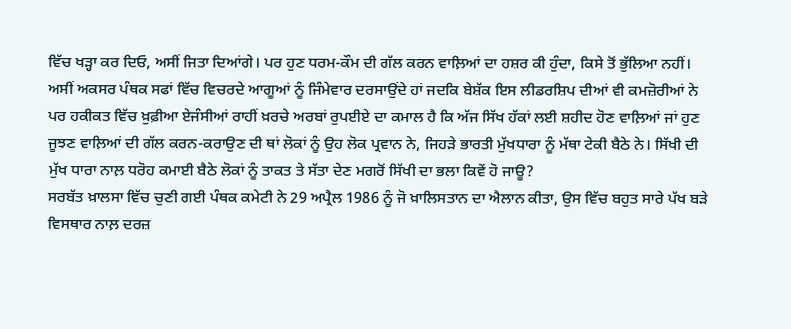ਵਿੱਚ ਖੜ੍ਹਾ ਕਰ ਦਿਓ, ਅਸੀਂ ਜਿਤਾ ਦਿਆਂਗੇ। ਪਰ ਹੁਣ ਧਰਮ-ਕੌਮ ਦੀ ਗੱਲ ਕਰਨ ਵਾਲ਼ਿਆਂ ਦਾ ਹਸ਼ਰ ਕੀ ਹੁੰਦਾ, ਕਿਸੇ ਤੋਂ ਭੁੱਲਿਆ ਨਹੀਂ।
ਅਸੀਂ ਅਕਸਰ ਪੰਥਕ ਸਫਾਂ ਵਿੱਚ ਵਿਚਰਦੇ ਆਗੂਆਂ ਨੂੰ ਜਿੰਮੇਵਾਰ ਦਰਸਾਉਂਦੇ ਹਾਂ ਜਦਕਿ ਬੇਸ਼ੱਕ ਇਸ ਲੀਡਰਸ਼ਿਪ ਦੀਆਂ ਵੀ ਕਮਜ਼ੋਰੀਆਂ ਨੇ ਪਰ ਹਕੀਕਤ ਵਿੱਚ ਖ਼ੁਫ਼ੀਆ ਏਜੰਸੀਆਂ ਰਾਹੀਂ ਖ਼ਰਚੇ ਅਰਬਾਂ ਰੁਪਈਏ ਦਾ ਕਮਾਲ ਹੈ ਕਿ ਅੱਜ ਸਿੱਖ ਹੱਕਾਂ ਲਈ ਸ਼ਹੀਦ ਹੋਣ ਵਾਲ਼ਿਆਂ ਜਾਂ ਹੁਣ ਜੂਝਣ ਵਾਲ਼ਿਆਂ ਦੀ ਗੱਲ ਕਰਨ-ਕਰਾਉਣ ਦੀ ਥਾਂ ਲੋਕਾਂ ਨੂੰ ਉਹ ਲੋਕ ਪ੍ਰਵਾਨ ਨੇ, ਜਿਹੜੇ ਭਾਰਤੀ ਮੁੱਖਧਾਰਾ ਨੂੰ ਮੱਥਾ ਟੇਕੀ ਬੈਠੇ ਨੇ। ਸਿੱਖੀ ਦੀ ਮੁੱਖ ਧਾਰਾ ਨਾਲ਼ ਧਰੋਹ ਕਮਾਈ ਬੈਠੇ ਲੋਕਾਂ ਨੂੰ ਤਾਕਤ ਤੇ ਸੱਤਾ ਦੇਣ ਮਗਰੋਂ ਸਿੱਖੀ ਦਾ ਭਲਾ ਕਿਵੇਂ ਹੋ ਜਾਊ?
ਸਰਬੱਤ ਖ਼ਾਲਸਾ ਵਿੱਚ ਚੁਣੀ ਗਈ ਪੰਥਕ ਕਮੇਟੀ ਨੇ 29 ਅਪ੍ਰੈਲ 1986 ਨੂੰ ਜੋ ਖ਼ਾਲਿਸਤਾਨ ਦਾ ਐਲਾਨ ਕੀਤਾ, ਉਸ ਵਿੱਚ ਬਹੁਤ ਸਾਰੇ ਪੱਖ ਬੜੇ ਵਿਸਥਾਰ ਨਾਲ਼ ਦਰਜ਼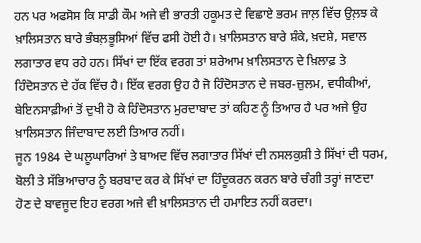ਹਨ ਪਰ ਅਫਸੋਸ ਕਿ ਸਾਡੀ ਕੌਮ ਅਜੇ ਵੀ ਭਾਰਤੀ ਹਕੂਮਤ ਦੇ ਵਿਛਾਏ ਭਰਮ ਜਾਲ਼ ਵਿੱਚ ਉਲ਼ਝ ਕੇ ਖ਼ਾਲਿਸਤਾਨ ਬਾਰੇ ਭੰਬਲ਼ਭੂਸਿਆਂ ਵਿੱਚ ਫਸੀ ਹੋਈ ਹੈ। ਖ਼ਾਲਿਸਤਾਨ ਬਾਰੇ ਸ਼ੰਕੇ, ਖ਼ਦਸ਼ੇ, ਸਵਾਲ ਲਗਾਤਾਰ ਵਧ ਰਹੇ ਹਨ। ਸਿੱਖਾਂ ਦਾ ਇੱਕ ਵਰਗ ਤਾਂ ਸ਼ਰੇਆਮ ਖ਼ਾਲਿਸਤਾਨ ਦੇ ਖ਼ਿਲਾਫ਼ ਤੇ ਹਿੰਦੋਸਤਾਨ ਦੇ ਹੱਕ ਵਿੱਚ ਹੈ। ਇੱਕ ਵਰਗ ਉਹ ਹੈ ਜੋ ਹਿੰਦੋਸਤਾਨ ਦੇ ਜਬਰ-ਜ਼ੁਲਮ, ਵਧੀਕੀਆਂ, ਬੇਇਨਸਾਫ਼ੀਆਂ ਤੋਂ ਦੁਖੀ ਹੋ ਕੇ ਹਿੰਦੋਸਤਾਨ ਮੁਰਦਾਬਾਦ ਤਾਂ ਕਹਿਣ ਨੂੰ ਤਿਆਰ ਹੈ ਪਰ ਅਜੇ ਉਹ ਖ਼ਾਲਿਸਤਾਨ ਜਿੰਦਾਬਾਦ ਲਈ ਤਿਆਰ ਨਹੀਂ।
ਜੂਨ 1984 ਦੇ ਘਲੂਘਾਰਿਆਂ ਤੇ ਬਾਅਦ ਵਿੱਚ ਲਗਾਤਾਰ ਸਿੱਖਾਂ ਦੀ ਨਸਲਕੁਸ਼ੀ ਤੇ ਸਿੱਖਾਂ ਦੀ ਧਰਮ, ਬੋਲੀ ਤੇ ਸੱਭਿਆਚਾਰ ਨੂੰ ਬਰਬਾਦ ਕਰ ਕੇ ਸਿੱਖਾਂ ਦਾ ਹਿੰਦੂਕਰਨ ਕਰਨ ਬਾਰੇ ਚੰਗੀ ਤਰ੍ਹਾਂ ਜਾਣਦਾ ਹੋਣ ਦੇ ਬਾਵਜੂਦ ਇਹ ਵਰਗ ਅਜੇ ਵੀ ਖ਼ਾਲਿਸਤਾਨ ਦੀ ਹਮਾਇਤ ਨਹੀਂ ਕਰਦਾ।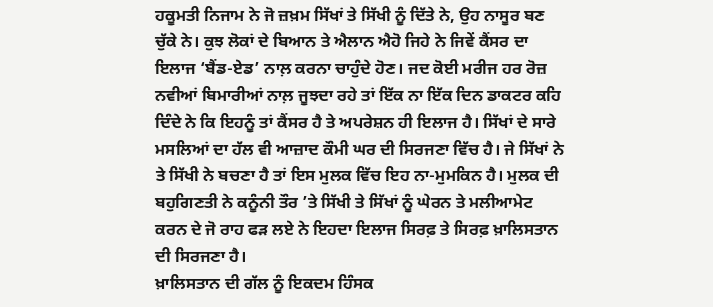ਹਕੂਮਤੀ ਨਿਜਾਮ ਨੇ ਜੋ ਜ਼ਖ਼ਮ ਸਿੱਖਾਂ ਤੇ ਸਿੱਖੀ ਨੂੰ ਦਿੱਤੇ ਨੇ, ਉਹ ਨਾਸੂਰ ਬਣ ਚੁੱਕੇ ਨੇ। ਕੁਝ ਲੋਕਾਂ ਦੇ ਬਿਆਨ ਤੇ ਐਲਾਨ ਐਹੋ ਜਿਹੇ ਨੇ ਜਿਵੇਂ ਕੈਂਸਰ ਦਾ ਇਲਾਜ ‘ਬੈਂਡ-ਏਡ’ ਨਾਲ਼ ਕਰਨਾ ਚਾਹੁੰਦੇ ਹੋਣ। ਜਦ ਕੋਈ ਮਰੀਜ ਹਰ ਰੋਜ਼ ਨਵੀਆਂ ਬਿਮਾਰੀਆਂ ਨਾਲ਼ ਜੂਝਦਾ ਰਹੇ ਤਾਂ ਇੱਕ ਨਾ ਇੱਕ ਦਿਨ ਡਾਕਟਰ ਕਹਿ ਦਿੰਦੇ ਨੇ ਕਿ ਇਹਨੂੰ ਤਾਂ ਕੈਂਸਰ ਹੈ ਤੇ ਅਪਰੇਸ਼ਨ ਹੀ ਇਲਾਜ ਹੈ। ਸਿੱਖਾਂ ਦੇ ਸਾਰੇ ਮਸਲਿਆਂ ਦਾ ਹੱਲ ਵੀ ਆਜ਼ਾਦ ਕੌਮੀ ਘਰ ਦੀ ਸਿਰਜਣਾ ਵਿੱਚ ਹੈ। ਜੇ ਸਿੱਖਾਂ ਨੇ ਤੇ ਸਿੱਖੀ ਨੇ ਬਚਣਾ ਹੈ ਤਾਂ ਇਸ ਮੁਲਕ ਵਿੱਚ ਇਹ ਨਾ-ਮੁਮਕਿਨ ਹੈ। ਮੁਲਕ ਦੀ ਬਹੁਗਿਣਤੀ ਨੇ ਕਨੂੰਨੀ ਤੌਰ ’ਤੇ ਸਿੱਖੀ ਤੇ ਸਿੱਖਾਂ ਨੂੰ ਘੇਰਨ ਤੇ ਮਲੀਆਮੇਟ ਕਰਨ ਦੇ ਜੋ ਰਾਹ ਫੜ ਲਏ ਨੇ ਇਹਦਾ ਇਲਾਜ ਸਿਰਫ਼ ਤੇ ਸਿਰਫ਼ ਖ਼ਾਲਿਸਤਾਨ ਦੀ ਸਿਰਜਣਾ ਹੈ।
ਖ਼ਾਲਿਸਤਾਨ ਦੀ ਗੱਲ ਨੂੰ ਇਕਦਮ ਹਿੰਸਕ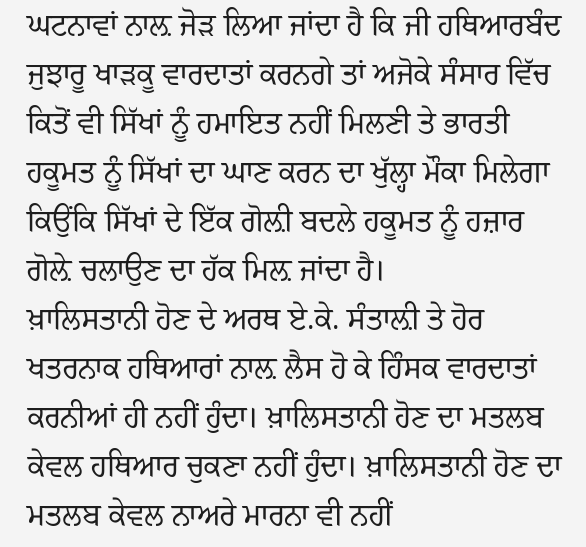ਘਟਨਾਵਾਂ ਨਾਲ਼ ਜੋੜ ਲਿਆ ਜਾਂਦਾ ਹੈ ਕਿ ਜੀ ਹਥਿਆਰਬੰਦ ਜੁਝਾਰੂ ਖਾੜਕੂ ਵਾਰਦਾਤਾਂ ਕਰਨਗੇ ਤਾਂ ਅਜੋਕੇ ਸੰਸਾਰ ਵਿੱਚ ਕਿਤੋਂ ਵੀ ਸਿੱਖਾਂ ਨੂੰ ਹਮਾਇਤ ਨਹੀਂ ਮਿਲਣੀ ਤੇ ਭਾਰਤੀ ਹਕੂਮਤ ਨੂੰ ਸਿੱਖਾਂ ਦਾ ਘਾਣ ਕਰਨ ਦਾ ਖੁੱਲ੍ਹਾ ਮੌਕਾ ਮਿਲੇਗਾ ਕਿਉਂਕਿ ਸਿੱਖਾਂ ਦੇ ਇੱਕ ਗੋਲ਼ੀ ਬਦਲੇ ਹਕੂਮਤ ਨੂੰ ਹਜ਼ਾਰ ਗੋਲ਼ੇ ਚਲਾਉਣ ਦਾ ਹੱਕ ਮਿਲ਼ ਜਾਂਦਾ ਹੈ।
ਖ਼ਾਲਿਸਤਾਨੀ ਹੋਣ ਦੇ ਅਰਥ ਏ.ਕੇ. ਸੰਤਾਲ਼ੀ ਤੇ ਹੋਰ ਖਤਰਨਾਕ ਹਥਿਆਰਾਂ ਨਾਲ਼ ਲੈਸ ਹੋ ਕੇ ਹਿੰਸਕ ਵਾਰਦਾਤਾਂ ਕਰਨੀਆਂ ਹੀ ਨਹੀਂ ਹੁੰਦਾ। ਖ਼ਾਲਿਸਤਾਨੀ ਹੋਣ ਦਾ ਮਤਲਬ ਕੇਵਲ ਹਥਿਆਰ ਚੁਕਣਾ ਨਹੀਂ ਹੁੰਦਾ। ਖ਼ਾਲਿਸਤਾਨੀ ਹੋਣ ਦਾ ਮਤਲਬ ਕੇਵਲ ਨਾਅਰੇ ਮਾਰਨਾ ਵੀ ਨਹੀਂ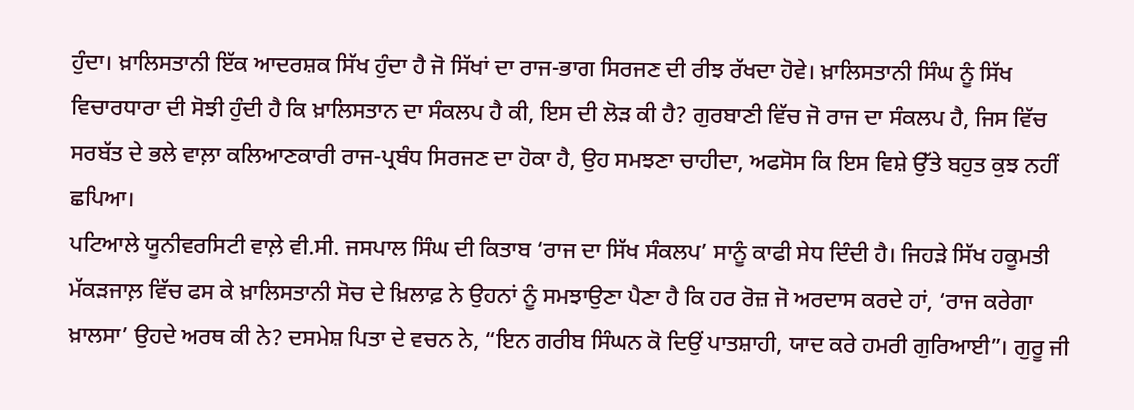ਹੁੰਦਾ। ਖ਼ਾਲਿਸਤਾਨੀ ਇੱਕ ਆਦਰਸ਼ਕ ਸਿੱਖ ਹੁੰਦਾ ਹੈ ਜੋ ਸਿੱਖਾਂ ਦਾ ਰਾਜ-ਭਾਗ ਸਿਰਜਣ ਦੀ ਰੀਝ ਰੱਖਦਾ ਹੋਵੇ। ਖ਼ਾਲਿਸਤਾਨੀ ਸਿੰਘ ਨੂੰ ਸਿੱਖ ਵਿਚਾਰਧਾਰਾ ਦੀ ਸੋਝੀ ਹੁੰਦੀ ਹੈ ਕਿ ਖ਼ਾਲਿਸਤਾਨ ਦਾ ਸੰਕਲਪ ਹੈ ਕੀ, ਇਸ ਦੀ ਲੋੜ ਕੀ ਹੈ? ਗੁਰਬਾਣੀ ਵਿੱਚ ਜੋ ਰਾਜ ਦਾ ਸੰਕਲਪ ਹੈ, ਜਿਸ ਵਿੱਚ ਸਰਬੱਤ ਦੇ ਭਲੇ ਵਾਲ਼ਾ ਕਲਿਆਣਕਾਰੀ ਰਾਜ-ਪ੍ਰਬੰਧ ਸਿਰਜਣ ਦਾ ਹੋਕਾ ਹੈ, ਉਹ ਸਮਝਣਾ ਚਾਹੀਦਾ, ਅਫਸੋਸ ਕਿ ਇਸ ਵਿਸ਼ੇ ਉੱਤੇ ਬਹੁਤ ਕੁਝ ਨਹੀਂ ਛਪਿਆ।
ਪਟਿਆਲੇ ਯੂਨੀਵਰਸਿਟੀ ਵਾਲ਼ੇ ਵੀ.ਸੀ. ਜਸਪਾਲ ਸਿੰਘ ਦੀ ਕਿਤਾਬ ‘ਰਾਜ ਦਾ ਸਿੱਖ ਸੰਕਲਪ’ ਸਾਨੂੰ ਕਾਫੀ ਸੇਧ ਦਿੰਦੀ ਹੈ। ਜਿਹੜੇ ਸਿੱਖ ਹਕੂਮਤੀ ਮੱਕੜਜਾਲ਼ ਵਿੱਚ ਫਸ ਕੇ ਖ਼ਾਲਿਸਤਾਨੀ ਸੋਚ ਦੇ ਖ਼ਿਲਾਫ਼ ਨੇ ਉਹਨਾਂ ਨੂੰ ਸਮਝਾਉਣਾ ਪੈਣਾ ਹੈ ਕਿ ਹਰ ਰੋਜ਼ ਜੋ ਅਰਦਾਸ ਕਰਦੇ ਹਾਂ, ‘ਰਾਜ ਕਰੇਗਾ ਖ਼ਾਲਸਾ’ ਉਹਦੇ ਅਰਥ ਕੀ ਨੇ? ਦਸਮੇਸ਼ ਪਿਤਾ ਦੇ ਵਚਨ ਨੇ, “ਇਨ ਗਰੀਬ ਸਿੰਘਨ ਕੋ ਦਿਉਂ ਪਾਤਸ਼ਾਹੀ, ਯਾਦ ਕਰੇ ਹਮਰੀ ਗੁਰਿਆਈ”। ਗੁਰੂ ਜੀ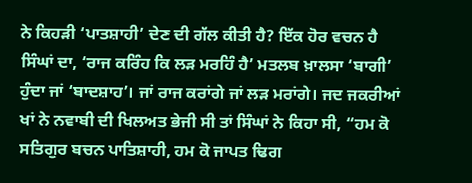ਨੇ ਕਿਹੜੀ ‘ਪਾਤਸ਼ਾਹੀ’ ਦੇਣ ਦੀ ਗੱਲ ਕੀਤੀ ਹੈ? ਇੱਕ ਹੋਰ ਵਚਨ ਹੈ ਸਿੰਘਾਂ ਦਾ, ‘ਰਾਜ ਕਰਿੰਹ ਕਿ ਲੜ ਮਰਹਿੰ ਹੈ’ ਮਤਲਬ ਖ਼ਾਲਸਾ ‘ਬਾਗੀ’ ਹੁੰਦਾ ਜਾਂ ‘ਬਾਦਸ਼ਾਹ’। ਜਾਂ ਰਾਜ ਕਰਾਂਗੇ ਜਾਂ ਲੜ ਮਰਾਂਗੇ। ਜਦ ਜਕਰੀਆਂ ਖਾਂ ਨੇ ਨਵਾਬੀ ਦੀ ਖਿਲਅਤ ਭੇਜੀ ਸੀ ਤਾਂ ਸਿੰਘਾਂ ਨੇ ਕਿਹਾ ਸੀ, “ਹਮ ਕੋ ਸਤਿਗੁਰ ਬਚਨ ਪਾਤਿਸ਼ਾਹੀ, ਹਮ ਕੋ ਜਾਪਤ ਢਿਗ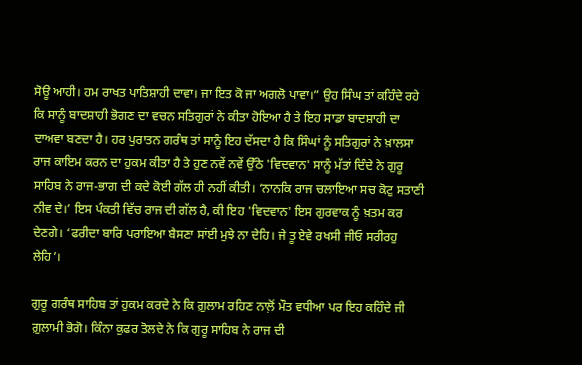ਸੋਊ ਆਹੀ। ਹਮ ਰਾਖਤ ਪਾਤਿਸ਼ਾਹੀ ਦਾਵਾ। ਜਾ ਇਤ ਕੋ ਜਾ ਅਗਲੋ ਪਾਵਾ।” ਉਹ ਸਿੰਘ ਤਾਂ ਕਹਿੰਦੇ ਰਹੇ ਕਿ ਸਾਨੂੰ ਬਾਦਸ਼ਾਹੀ ਭੋਗਣ ਦਾ ਵਚਨ ਸਤਿਗੁਰਾਂ ਨੇ ਕੀਤਾ ਹੋਇਆ ਹੈ ਤੇ ਇਹ ਸਾਡਾ ਬਾਦਸ਼ਾਹੀ ਦਾ ਦਾਅਵਾ ਬਣਦਾ ਹੈ। ਹਰ ਪੁਰਾਤਨ ਗਰੰਥ ਤਾਂ ਸਾਨੂੰ ਇਹ ਦੱਸਦਾ ਹੈ ਕਿ ਸਿੰਘਾਂ ਨੂੰ ਸਤਿਗੁਰਾਂ ਨੇ ਖ਼ਾਲਸਾ ਰਾਜ ਕਾਇਮ ਕਰਨ ਦਾ ਹੁਕਮ ਕੀਤਾ ਹੈ ਤੇ ਹੁਣ ਨਵੇਂ ਨਵੇਂ ਉੱਠੇ 'ਵਿਦਵਾਨ' ਸਾਨੂੰ ਮੱਤਾਂ ਦਿੰਦੇ ਨੇ ਗੁਰੂ ਸਾਹਿਬ ਨੇ ਰਾਜ-ਭਾਗ ਦੀ ਕਦੇ ਕੋਈ ਗੱਲ ਹੀ ਨਹੀਂ ਕੀਤੀ। ‘ਨਾਨਕਿ ਰਾਜ ਚਲਾਇਆ ਸਚ ਕੋਟੁ ਸਤਾਣੀ ਨੀਵ ਦੇ।’ ਇਸ ਪੰਕਤੀ ਵਿੱਚ ਰਾਜ ਦੀ ਗੱਲ ਹੈ, ਕੀ ਇਹ 'ਵਿਦਵਾਨ' ਇਸ ਗੁਰਵਾਕ ਨੂੰ ਖ਼ਤਮ ਕਰ ਦੇਣਗੇ। ‘ਫਰੀਦਾ ਬਾਰਿ ਪਰਾਇਆ ਬੈਸਣਾ ਸਾਂਈ ਮੁਝੇ ਨਾ ਦੇਹਿ। ਜੇ ਤੂ ਏਵੇ ਰਖਸੀ ਜੀਓ ਸਰੀਰਹੁ ਲੇਹਿ’।

ਗੁਰੂ ਗਰੰਥ ਸਾਹਿਬ ਤਾਂ ਹੁਕਮ ਕਰਦੇ ਨੇ ਕਿ ਗ਼ੁਲਾਮ ਰਹਿਣ ਨਾਲ਼ੋਂ ਮੌਤ ਵਧੀਆ ਪਰ ਇਹ ਕਹਿੰਦੇ ਜੀ ਗ਼ੁਲਾਮੀ ਭੋਗੋ। ਕਿੰਨਾ ਕੁਫਰ ਤੋਲਦੇ ਨੇ ਕਿ ਗੁਰੂ ਸਾਹਿਬ ਨੇ ਰਾਜ ਦੀ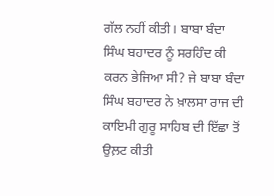ਗੱਲ ਨਹੀਂ ਕੀਤੀ। ਬਾਬਾ ਬੰਦਾ ਸਿੰਘ ਬਹਾਦਰ ਨੂੰ ਸਰਹਿੰਦ ਕੀ ਕਰਨ ਭੇਜਿਆ ਸੀ? ਜੇ ਬਾਬਾ ਬੰਦਾ ਸਿੰਘ ਬਹਾਦਰ ਨੇ ਖ਼ਾਲਸਾ ਰਾਜ ਦੀ ਕਾਇਮੀ ਗੁਰੂ ਸਾਹਿਬ ਦੀ ਇੱਛਾ ਤੋਂ ਉਲ਼ਟ ਕੀਤੀ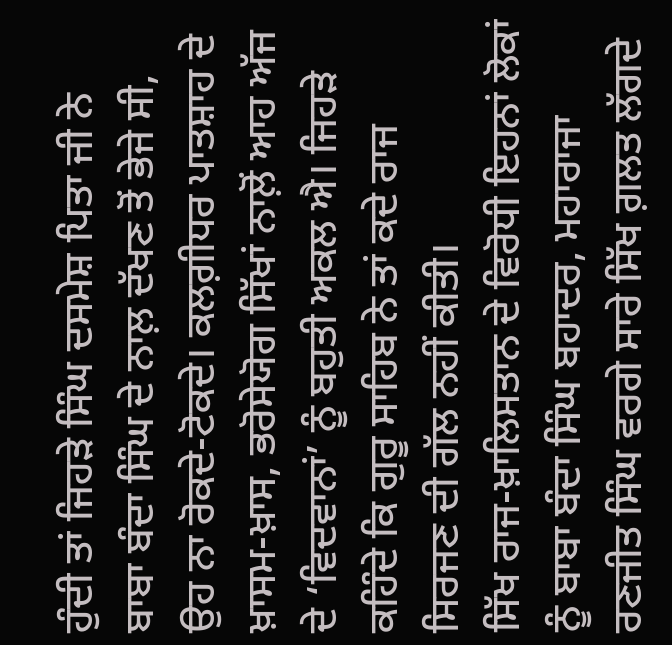ਹੁੰਦੀ ਤਾਂ ਜਿਹੜੇ ਸਿੰਘ ਦਸਮੇਸ਼ ਪਿਤਾ ਜੀ ਨੇ ਬਾਬਾ ਬੰਦਾ ਸਿੰਘ ਦੇ ਨਾਲ਼ ਦੱਖਣ ਤੋਂ ਭੇਜੇ ਸੀ, ਉਹ ਨਾ ਰੋਕਦੇ-ਟੋਕਦੇ। ਕਲਗ਼ੀਧਰ ਪਾਤਸ਼ਾਹ ਦੇ ਖ਼ਾਸਮ-ਖ਼ਾਸ, ਭਰੋਸੇਯੋਗ ਸਿੱਖਾਂ ਨਾਲ਼ੋਂ ਆਹ ਅੱਜ ਦੇ ‘ਵਿਦਵਾਨਾਂ’ ਨੂੰ ਬਹੁਤੀ ਅਕਲ ਐ। ਜਿਹੜੇ ਕਹਿੰਦੇ ਕਿ ਗੁਰੂ ਸਾਹਿਬ ਨੇ ਤਾਂ ਕਦੇ ਰਾਜ ਸਿਰਜਣ ਦੀ ਗੱਲ ਨਹੀਂ ਕੀਤੀ।
ਸਿੱਖ ਰਾਜ-ਖ਼ਾਲਿਸਤਾਨ ਦੇ ਵਿਰੋਧੀ ਇਹਨਾਂ ਲੋਕਾਂ ਨੂੰ ਬਾਬਾ ਬੰਦਾ ਸਿੰਘ ਬਹਾਦਰ, ਮਹਾਰਾਜਾ ਰਣਜੀਤ ਸਿੰਘ ਵਰਗੇ ਸਾਰੇ ਸਿੱਖ ਗ਼ਲਤ ਲੱਗਦੇ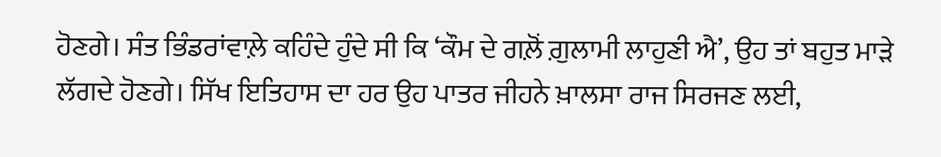ਹੋਣਗੇ। ਸੰਤ ਭਿੰਡਰਾਂਵਾਲ਼ੇ ਕਹਿੰਦੇ ਹੁੰਦੇ ਸੀ ਕਿ ‘ਕੌਮ ਦੇ ਗਲ਼ੋਂ ਗ਼ੁਲਾਮੀ ਲਾਹੁਣੀ ਐ’, ਉਹ ਤਾਂ ਬਹੁਤ ਮਾੜੇ ਲੱਗਦੇ ਹੋਣਗੇ। ਸਿੱਖ ਇਤਿਹਾਸ ਦਾ ਹਰ ਉਹ ਪਾਤਰ ਜੀਹਨੇ ਖ਼ਾਲਸਾ ਰਾਜ ਸਿਰਜਣ ਲਈ,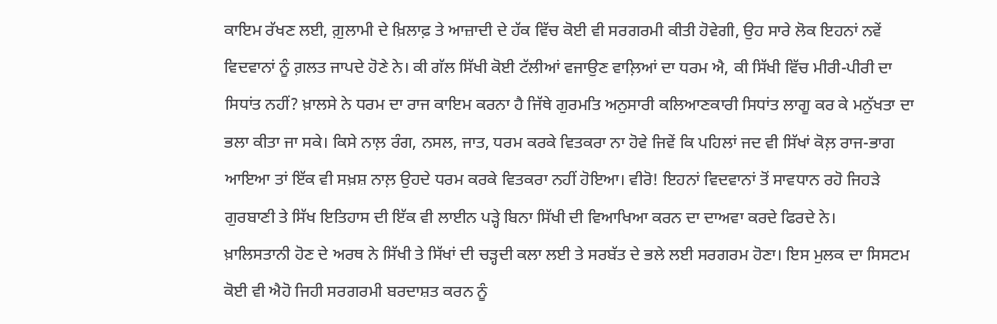ਕਾਇਮ ਰੱਖਣ ਲਈ, ਗ਼ੁਲਾਮੀ ਦੇ ਖ਼ਿਲਾਫ਼ ਤੇ ਆਜ਼ਾਦੀ ਦੇ ਹੱਕ ਵਿੱਚ ਕੋਈ ਵੀ ਸਰਗਰਮੀ ਕੀਤੀ ਹੋਵੇਗੀ, ਉਹ ਸਾਰੇ ਲੋਕ ਇਹਨਾਂ ਨਵੇਂ ਵਿਦਵਾਨਾਂ ਨੂੰ ਗ਼ਲਤ ਜਾਪਦੇ ਹੋਣੇ ਨੇ। ਕੀ ਗੱਲ ਸਿੱਖੀ ਕੋਈ ਟੱਲੀਆਂ ਵਜਾਉਣ ਵਾਲ਼ਿਆਂ ਦਾ ਧਰਮ ਐ, ਕੀ ਸਿੱਖੀ ਵਿੱਚ ਮੀਰੀ-ਪੀਰੀ ਦਾ ਸਿਧਾਂਤ ਨਹੀਂ? ਖ਼ਾਲਸੇ ਨੇ ਧਰਮ ਦਾ ਰਾਜ ਕਾਇਮ ਕਰਨਾ ਹੈ ਜਿੱਥੇ ਗੁਰਮਤਿ ਅਨੁਸਾਰੀ ਕਲਿਆਣਕਾਰੀ ਸਿਧਾਂਤ ਲਾਗੂ ਕਰ ਕੇ ਮਨੁੱਖਤਾ ਦਾ ਭਲਾ ਕੀਤਾ ਜਾ ਸਕੇ। ਕਿਸੇ ਨਾਲ਼ ਰੰਗ, ਨਸਲ, ਜਾਤ, ਧਰਮ ਕਰਕੇ ਵਿਤਕਰਾ ਨਾ ਹੋਵੇ ਜਿਵੇਂ ਕਿ ਪਹਿਲਾਂ ਜਦ ਵੀ ਸਿੱਖਾਂ ਕੋਲ਼ ਰਾਜ-ਭਾਗ ਆਇਆ ਤਾਂ ਇੱਕ ਵੀ ਸਖ਼ਸ਼ ਨਾਲ਼ ਉਹਦੇ ਧਰਮ ਕਰਕੇ ਵਿਤਕਰਾ ਨਹੀਂ ਹੋਇਆ। ਵੀਰੋ! ਇਹਨਾਂ ਵਿਦਵਾਨਾਂ ਤੋਂ ਸਾਵਧਾਨ ਰਹੋ ਜਿਹੜੇ ਗੁਰਬਾਣੀ ਤੇ ਸਿੱਖ ਇਤਿਹਾਸ ਦੀ ਇੱਕ ਵੀ ਲਾਈਨ ਪੜ੍ਹੇ ਬਿਨਾ ਸਿੱਖੀ ਦੀ ਵਿਆਖਿਆ ਕਰਨ ਦਾ ਦਾਅਵਾ ਕਰਦੇ ਫਿਰਦੇ ਨੇ।
ਖ਼ਾਲਿਸਤਾਨੀ ਹੋਣ ਦੇ ਅਰਥ ਨੇ ਸਿੱਖੀ ਤੇ ਸਿੱਖਾਂ ਦੀ ਚੜ੍ਹਦੀ ਕਲਾ ਲਈ ਤੇ ਸਰਬੱਤ ਦੇ ਭਲੇ ਲਈ ਸਰਗਰਮ ਹੋਣਾ। ਇਸ ਮੁਲਕ ਦਾ ਸਿਸਟਮ ਕੋਈ ਵੀ ਐਹੋ ਜਿਹੀ ਸਰਗਰਮੀ ਬਰਦਾਸ਼ਤ ਕਰਨ ਨੂੰ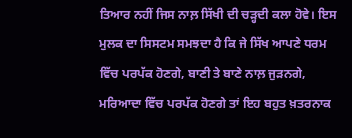ਤਿਆਰ ਨਹੀਂ ਜਿਸ ਨਾਲ਼ ਸਿੱਖੀ ਦੀ ਚੜ੍ਹਦੀ ਕਲਾ ਹੋਵੇ। ਇਸ ਮੁਲਕ ਦਾ ਸਿਸਟਮ ਸਮਝਦਾ ਹੈ ਕਿ ਜੇ ਸਿੱਖ ਆਪਣੇ ਧਰਮ ਵਿੱਚ ਪਰਪੱਕ ਹੋਣਗੇ, ਬਾਣੀ ਤੇ ਬਾਣੇ ਨਾਲ਼ ਜੁੜਨਗੇ, ਮਰਿਆਦਾ ਵਿੱਚ ਪਰਪੱਕ ਹੋਣਗੇ ਤਾਂ ਇਹ ਬਹੁਤ ਖ਼ਤਰਨਾਕ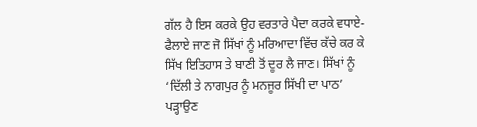ਗੱਲ ਹੈ ਇਸ ਕਰਕੇ ਉਹ ਵਰਤਾਰੇ ਪੈਦਾ ਕਰਕੇ ਵਧਾਏ-ਫੈਲਾਏ ਜਾਣ ਜੋ ਸਿੱਖਾਂ ਨੂੰ ਮਰਿਆਦਾ ਵਿੱਚ ਕੱਚੇ ਕਰ ਕੇ ਸਿੱਖ ਇਤਿਹਾਸ ਤੇ ਬਾਣੀ ਤੋਂ ਦੂਰ ਲੈ ਜਾਣ। ਸਿੱਖਾਂ ਨੂੰ ‘ਦਿੱਲੀ ਤੇ ਨਾਗਪੁਰ ਨੂੰ ਮਨਜੂਰ ਸਿੱਖੀ ਦਾ ਪਾਠ’ ਪੜ੍ਹਾਉਣ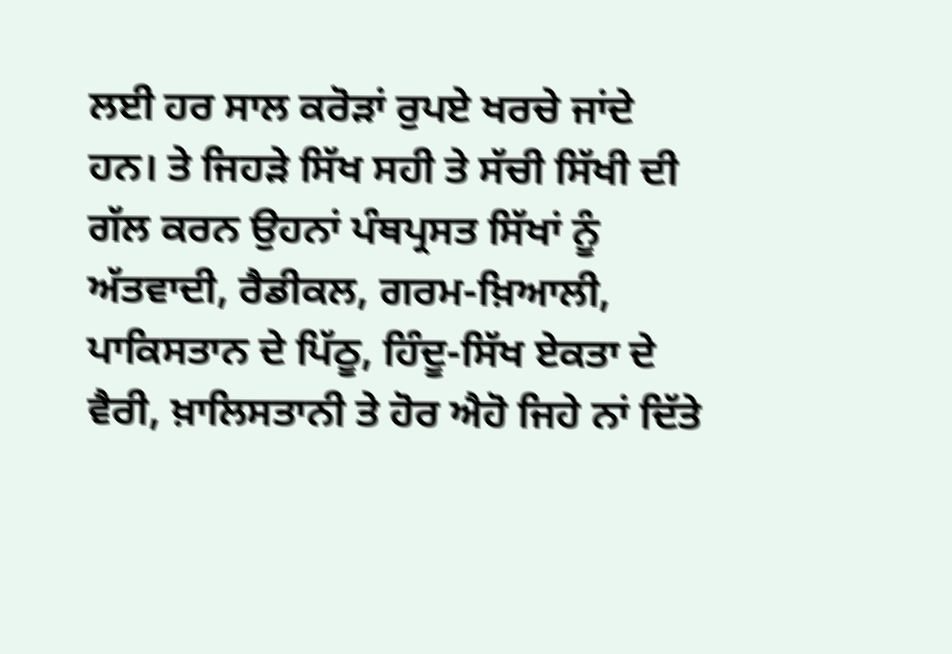ਲਈ ਹਰ ਸਾਲ ਕਰੋੜਾਂ ਰੁਪਏ ਖਰਚੇ ਜਾਂਦੇ ਹਨ। ਤੇ ਜਿਹੜੇ ਸਿੱਖ ਸਹੀ ਤੇ ਸੱਚੀ ਸਿੱਖੀ ਦੀ ਗੱਲ ਕਰਨ ਉਹਨਾਂ ਪੰਥਪ੍ਰਸਤ ਸਿੱਖਾਂ ਨੂੰ ਅੱਤਵਾਦੀ, ਰੈਡੀਕਲ, ਗਰਮ-ਖ਼ਿਆਲੀ, ਪਾਕਿਸਤਾਨ ਦੇ ਪਿੱਠੂ, ਹਿੰਦੂ-ਸਿੱਖ ਏਕਤਾ ਦੇ ਵੈਰੀ, ਖ਼ਾਲਿਸਤਾਨੀ ਤੇ ਹੋਰ ਐਹੋ ਜਿਹੇ ਨਾਂ ਦਿੱਤੇ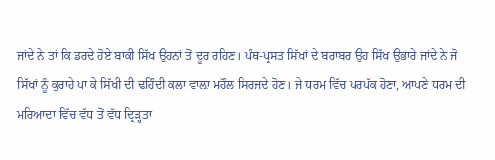ਜਾਂਦੇ ਨੇ ਤਾਂ ਕਿ ਡਰਦੇ ਹੋਏ ਬਾਕੀ ਸਿੱਖ ਉਹਨਾਂ ਤੋਂ ਦੂਰ ਰਹਿਣ। ਪੰਥ-ਪ੍ਰਸਤ ਸਿੱਖਾਂ ਦੇ ਬਰਾਬਰ ਉਹ ਸਿੱਖ ਉਭਾਰੇ ਜਾਂਦੇ ਨੇ ਜੋ ਸਿੱਖਾਂ ਨੂੰ ਕੁਰਾਹੇ ਪਾ ਕੇ ਸਿੱਖੀ ਦੀ ਢਹਿੰਦੀ ਕਲਾ ਵਾਲ਼ਾ ਮਹੌਲ ਸਿਰਜਦੇ ਹੋਣ। ਜੇ ਧਰਮ ਵਿੱਚ ਪਰਪੱਕ ਹੋਣਾ, ਆਪਣੇ ਧਰਮ ਦੀ ਮਰਿਆਦਾ ਵਿੱਚ ਵੱਧ ਤੋਂ ਵੱਧ ਦ੍ਰਿੜ੍ਹਤਾ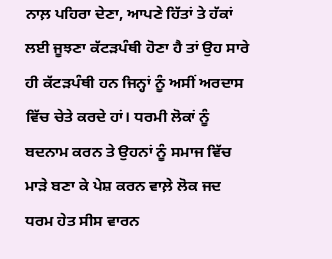ਨਾਲ਼ ਪਹਿਰਾ ਦੇਣਾ, ਆਪਣੇ ਹਿੱਤਾਂ ਤੇ ਹੱਕਾਂ ਲਈ ਜੂਝਣਾ ਕੱਟੜਪੰਥੀ ਹੋਣਾ ਹੈ ਤਾਂ ਉਹ ਸਾਰੇ ਹੀ ਕੱਟੜਪੰਥੀ ਹਨ ਜਿਨ੍ਹਾਂ ਨੂੰ ਅਸੀਂ ਅਰਦਾਸ ਵਿੱਚ ਚੇਤੇ ਕਰਦੇ ਹਾਂ। ਧਰਮੀ ਲੋਕਾਂ ਨੂੰ ਬਦਨਾਮ ਕਰਨ ਤੇ ਉਹਨਾਂ ਨੂੰ ਸਮਾਜ ਵਿੱਚ ਮਾੜੇ ਬਣਾ ਕੇ ਪੇਸ਼ ਕਰਨ ਵਾਲ਼ੇ ਲੋਕ ਜਦ ਧਰਮ ਹੇਤ ਸੀਸ ਵਾਰਨ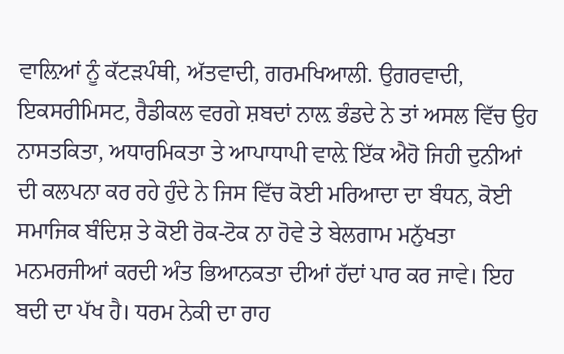ਵਾਲ਼ਿਆਂ ਨੂੰ ਕੱਟੜਪੰਥੀ, ਅੱਤਵਾਦੀ, ਗਰਮਖਿਆਲੀ. ਉਗਰਵਾਦੀ, ਇਕਸਰੀਮਿਸਟ, ਰੈਡੀਕਲ ਵਰਗੇ ਸ਼ਬਦਾਂ ਨਾਲ਼ ਭੰਡਦੇ ਨੇ ਤਾਂ ਅਸਲ ਵਿੱਚ ਉਹ ਨਾਸਤਕਿਤਾ, ਅਧਾਰਮਿਕਤਾ ਤੇ ਆਪਾਧਾਪੀ ਵਾਲ਼ੇ ਇੱਕ ਐਹੋ ਜਿਹੀ ਦੁਨੀਆਂ ਦੀ ਕਲਪਨਾ ਕਰ ਰਹੇ ਹੁੰਦੇ ਨੇ ਜਿਸ ਵਿੱਚ ਕੋਈ ਮਰਿਆਦਾ ਦਾ ਬੰਧਨ, ਕੋਈ ਸਮਾਜਿਕ ਬੰਦਿਸ਼ ਤੇ ਕੋਈ ਰੋਕ-ਟੋਕ ਨਾ ਹੋਵੇ ਤੇ ਬੇਲਗਾਮ ਮਨੁੱਖਤਾ ਮਨਮਰਜੀਆਂ ਕਰਦੀ ਅੰਤ ਭਿਆਨਕਤਾ ਦੀਆਂ ਹੱਦਾਂ ਪਾਰ ਕਰ ਜਾਵੇ। ਇਹ ਬਦੀ ਦਾ ਪੱਖ ਹੈ। ਧਰਮ ਨੇਕੀ ਦਾ ਰਾਹ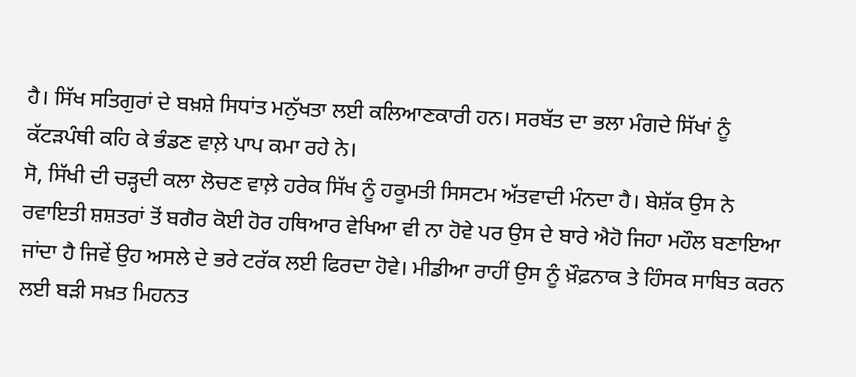ਹੈ। ਸਿੱਖ ਸਤਿਗੁਰਾਂ ਦੇ ਬਖ਼ਸ਼ੇ ਸਿਧਾਂਤ ਮਨੁੱਖਤਾ ਲਈ ਕਲਿਆਣਕਾਰੀ ਹਨ। ਸਰਬੱਤ ਦਾ ਭਲਾ ਮੰਗਦੇ ਸਿੱਖਾਂ ਨੂੰ ਕੱਟੜਪੰਥੀ ਕਹਿ ਕੇ ਭੰਡਣ ਵਾਲ਼ੇ ਪਾਪ ਕਮਾ ਰਹੇ ਨੇ।
ਸੋ, ਸਿੱਖੀ ਦੀ ਚੜ੍ਹਦੀ ਕਲਾ ਲੋਚਣ ਵਾਲ਼ੇ ਹਰੇਕ ਸਿੱਖ ਨੂੰ ਹਕੂਮਤੀ ਸਿਸਟਮ ਅੱਤਵਾਦੀ ਮੰਨਦਾ ਹੈ। ਬੇਸ਼ੱਕ ਉਸ ਨੇ ਰਵਾਇਤੀ ਸ਼ਸ਼ਤਰਾਂ ਤੋਂ ਬਗੈਰ ਕੋਈ ਹੋਰ ਹਥਿਆਰ ਵੇਖਿਆ ਵੀ ਨਾ ਹੋਵੇ ਪਰ ਉਸ ਦੇ ਬਾਰੇ ਐਹੋ ਜਿਹਾ ਮਹੌਲ ਬਣਾਇਆ ਜਾਂਦਾ ਹੈ ਜਿਵੇਂ ਉਹ ਅਸਲੇ ਦੇ ਭਰੇ ਟਰੱਕ ਲਈ ਫਿਰਦਾ ਹੋਵੇ। ਮੀਡੀਆ ਰਾਹੀਂ ਉਸ ਨੂੰ ਖ਼ੌਫ਼ਨਾਕ ਤੇ ਹਿੰਸਕ ਸਾਬਿਤ ਕਰਨ ਲਈ ਬੜੀ ਸਖ਼ਤ ਮਿਹਨਤ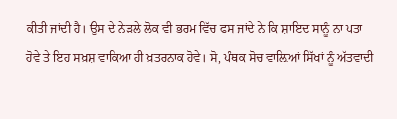ਕੀਤੀ ਜਾਂਦੀ ਹੈ। ਉਸ ਦੇ ਨੇੜਲੇ ਲੋਕ ਵੀ ਭਰਮ ਵਿੱਚ ਫਸ ਜਾਂਦੇ ਨੇ ਕਿ ਸ਼ਾਇਦ ਸਾਨੂੰ ਨਾ ਪਤਾ ਹੋਵੇ ਤੇ ਇਹ ਸਖ਼ਸ਼ ਵਾਕਿਆ ਹੀ ਖ਼ਤਰਨਾਕ ਹੋਵੇ। ਸੋ, ਪੰਥਕ ਸੋਚ ਵਾਲ਼ਿਆਂ ਸਿੱਖਾਂ ਨੂੰ ਅੱਤਵਾਦੀ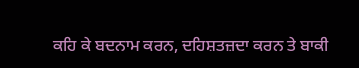ਕਹਿ ਕੇ ਬਦਨਾਮ ਕਰਨ, ਦਹਿਸ਼ਤਜ਼ਦਾ ਕਰਨ ਤੇ ਬਾਕੀ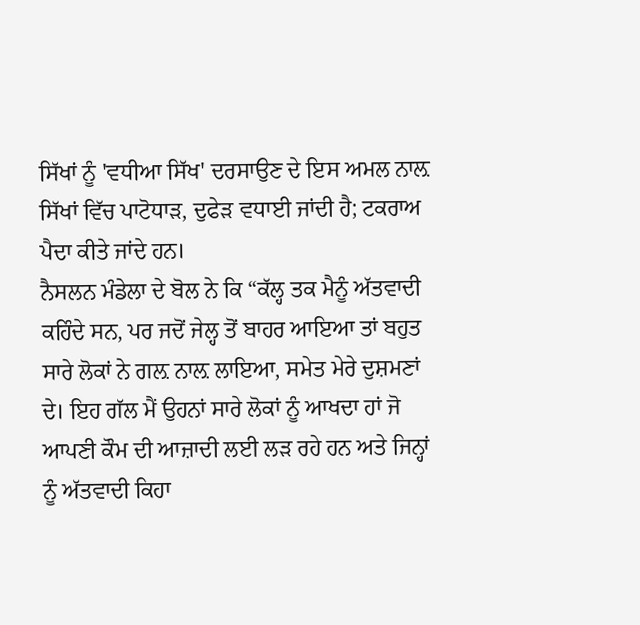ਸਿੱਖਾਂ ਨੂੰ 'ਵਧੀਆ ਸਿੱਖ' ਦਰਸਾਉਣ ਦੇ ਇਸ ਅਮਲ ਨਾਲ਼ ਸਿੱਖਾਂ ਵਿੱਚ ਪਾਟੋਧਾੜ, ਦੁਫੇੜ ਵਧਾਈ ਜਾਂਦੀ ਹੈ; ਟਕਰਾਅ ਪੈਦਾ ਕੀਤੇ ਜਾਂਦੇ ਹਨ।
ਨੈਸਲਨ ਮੰਡੇਲਾ ਦੇ ਬੋਲ ਨੇ ਕਿ “ਕੱਲ੍ਹ ਤਕ ਮੈਨੂੰ ਅੱਤਵਾਦੀ ਕਹਿੰਦੇ ਸਨ, ਪਰ ਜਦੋਂ ਜੇਲ੍ਹ ਤੋਂ ਬਾਹਰ ਆਇਆ ਤਾਂ ਬਹੁਤ ਸਾਰੇ ਲੋਕਾਂ ਨੇ ਗਲ਼ ਨਾਲ਼ ਲਾਇਆ, ਸਮੇਤ ਮੇਰੇ ਦੁਸ਼ਮਣਾਂ ਦੇ। ਇਹ ਗੱਲ ਮੈਂ ਉਹਨਾਂ ਸਾਰੇ ਲੋਕਾਂ ਨੂੰ ਆਖਦਾ ਹਾਂ ਜੋ ਆਪਣੀ ਕੌਮ ਦੀ ਆਜ਼ਾਦੀ ਲਈ ਲੜ ਰਹੇ ਹਨ ਅਤੇ ਜਿਨ੍ਹਾਂ ਨੂੰ ਅੱਤਵਾਦੀ ਕਿਹਾ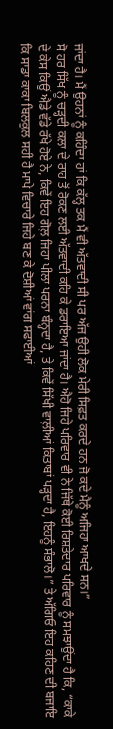ਜਾਂਦਾ ਹੈ। ਮੈਂ ਉਹਨਾਂ ਨੂੰ ਕਹਿੰਦਾ ਹਾਂ ਕਿ ਕੱਲ੍ਹ ਤਕ ਮੈਂ ਵੀ ਅੱਤਵਾਦੀ ਸੀ ਪਰ ਅੱਜ ਉਹੀ ਲੋਕ ਮੇਰੀ ਸਿਫ਼ਤ ਕਰਦੇ ਹਨ ਜੋ ਕਦੇ ਮੈਨੂੰ ਅਜਿਹਾ ਆਖਦੇ ਸਨ।”
ਸੋ ਹਰ ਸਿੱਖ ਨੂੰ ਚੜ੍ਹਦੀ ਕਲਾ ਦੇ ਰਾਹ ਤੋਂ ਰੋਕਣ ਲਈ ਅੱਤਵਾਦੀ ਕਹਿ ਕੇ ਡਰਾਇਆ ਜਾਂਦਾ ਹੈ। ਐਹੋ ਜਿਹੇ ਪਰਿਵਾਰ ਵੀ ਨੇ ਜਿੱਥੇ ਕੋਈ ਰਿਸ਼ਤੇਦਾਰ ਪਰਿਵਾਰ ਨੂੰ ਸਮਝਾਉਂਦਾ ਹੈ ਕਿ, “ਕਾਕੇ ਦੇ ਕੇਸ ਕਿਉਂ ਐਡੇ ਵੱਡੇ ਰੱਖੇ ਹੋਏ ਨੇ, ਕਿਵੇਂ ਇਹ ਗੋਲ਼ ਜਿਹਾ ਪੀਲਾ ਪਰਨਾ ਬੰਨ੍ਹਦਾ ਹੈ, ਤੇ ਕਿਵੇਂ ਸਿੱਖੀ ਵਾਲ਼ੀਆਂ ਕਿਤਾਬਾਂ ਪੜ੍ਹਦਾ ਹੈ, ਇਹਨੂੰ ਸੰਭਾਲੋ।” ਤੇ ਅੱਗਿਓ ਇਹ ਕਹਿਣ ਦੀ ਬਜਾਇ ਕਿ ਸਾਡਾ ਕਾਕਾ ਬਿਲਕੁਲ ਸਹੀ ਹੈ ਮਾਪੇ ਵਿਚਾਰੇ ਜਿਹੇ ਬਣ ਕੇ ਦੋਸ਼ੀਆਂ ਵਾਂਗ ਸਫਾਈਆਂ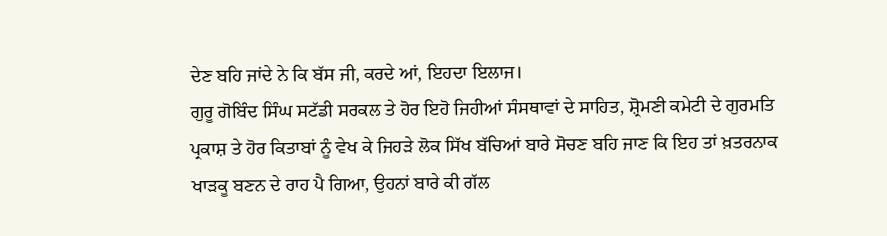ਦੇਣ ਬਹਿ ਜਾਂਦੇ ਨੇ ਕਿ ਬੱਸ ਜੀ, ਕਰਦੇ ਆਂ, ਇਹਦਾ ਇਲਾਜ।
ਗੁਰੂ ਗੋਬਿੰਦ ਸਿੰਘ ਸਟੱਡੀ ਸਰਕਲ ਤੇ ਹੋਰ ਇਹੋ ਜਿਹੀਆਂ ਸੰਸਥਾਵਾਂ ਦੇ ਸਾਹਿਤ, ਸ਼੍ਰੋਮਣੀ ਕਮੇਟੀ ਦੇ ਗੁਰਮਤਿ ਪ੍ਰਕਾਸ਼ ਤੇ ਹੋਰ ਕਿਤਾਬਾਂ ਨੂੰ ਵੇਖ ਕੇ ਜਿਹੜੇ ਲੋਕ ਸਿੱਖ ਬੱਚਿਆਂ ਬਾਰੇ ਸੋਚਣ ਬਹਿ ਜਾਣ ਕਿ ਇਹ ਤਾਂ ਖ਼ਤਰਨਾਕ ਖਾੜਕੂ ਬਣਨ ਦੇ ਰਾਹ ਪੈ ਗਿਆ, ਉਹਨਾਂ ਬਾਰੇ ਕੀ ਗੱਲ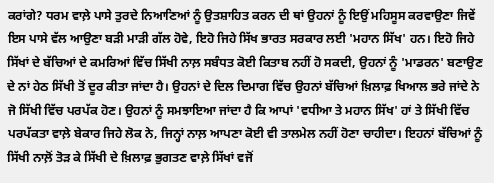ਕਰਾਂਗੇ? ਧਰਮ ਵਾਲ਼ੇ ਪਾਸੇ ਤੁਰਦੇ ਨਿਆਣਿਆਂ ਨੂੰ ਉਤਸ਼ਾਹਿਤ ਕਰਨ ਦੀ ਥਾਂ ਉਹਨਾਂ ਨੂੰ ਇਉਂ ਮਹਿਸੂਸ ਕਰਵਾਉਣਾ ਜਿਵੇਂ ਇਸ ਪਾਸੇ ਵੱਲ ਆਉਣਾ ਬੜੀ ਮਾੜੀ ਗੱਲ ਹੋਵੇ, ਇਹੋ ਜਿਹੇ ਸਿੱਖ ਭਾਰਤ ਸਰਕਾਰ ਲਈ 'ਮਹਾਨ ਸਿੱਖ' ਹਨ। ਇਹੋ ਜਿਹੇ ਸਿੱਖਾਂ ਦੇ ਬੱਚਿਆਂ ਦੇ ਕਮਰਿਆਂ ਵਿੱਚ ਸਿੱਖੀ ਨਾਲ਼ ਸਬੰਧਤ ਕੋਈ ਕਿਤਾਬ ਨਹੀਂ ਹੋ ਸਕਦੀ, ਉਹਨਾਂ ਨੂੰ 'ਮਾਡਰਨ' ਬਣਾਉਣ ਦੇ ਨਾਂ ਹੇਠ ਸਿੱਖੀ ਤੋਂ ਦੂਰ ਕੀਤਾ ਜਾਂਦਾ ਹੈ। ਉਹਨਾਂ ਦੇ ਦਿਲ ਦਿਮਾਗ ਵਿੱਚ ਉਹਨਾਂ ਬੱਚਿਆਂ ਖ਼ਿਲਾਫ਼ ਖਿਆਲ ਭਰੇ ਜਾਂਦੇ ਨੇ ਜੋ ਸਿੱਖੀ ਵਿੱਚ ਪਰਪੱਕ ਹੋਣ। ਉਹਨਾਂ ਨੂੰ ਸਮਝਾਇਆ ਜਾਂਦਾ ਹੈ ਕਿ ਆਪਾਂ 'ਵਧੀਆ ਤੇ ਮਹਾਨ ਸਿੱਖ' ਹਾਂ ਤੇ ਸਿੱਖੀ ਵਿੱਚ ਪਰਪੱਕਤਾ ਵਾਲ਼ੇ ਬੇਕਾਰ ਜਿਹੇ ਲੋਕ ਨੇ, ਜਿਨ੍ਹਾਂ ਨਾਲ਼ ਆਪਣਾ ਕੋਈ ਵੀ ਤਾਲਮੇਲ ਨਹੀਂ ਹੋਣਾ ਚਾਹੀਦਾ। ਇਹਨਾਂ ਬੱਚਿਆਂ ਨੂੰ ਸਿੱਖੀ ਨਾਲ਼ੋਂ ਤੋੜ ਕੇ ਸਿੱਖੀ ਦੇ ਖ਼ਿਲਾਫ਼ ਭੁਗਤਣ ਵਾਲ਼ੇ ਸਿੱਖਾਂ ਵਜੋਂ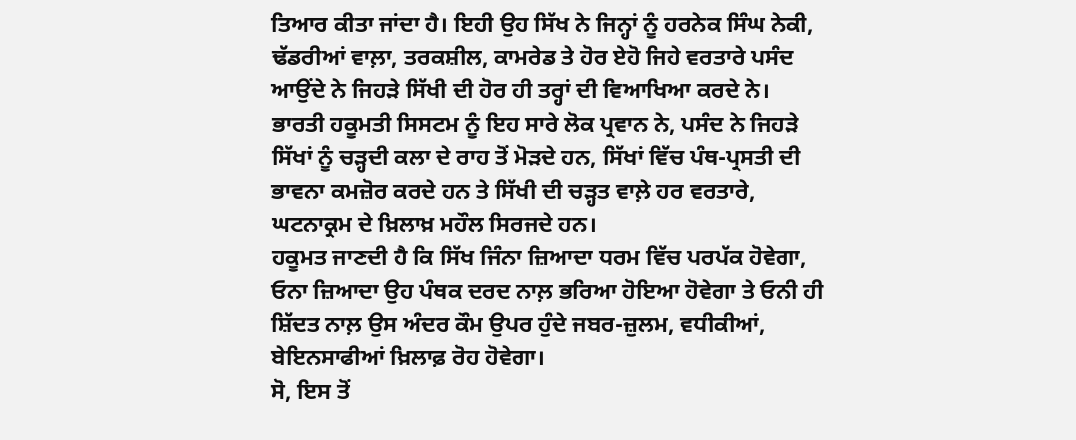ਤਿਆਰ ਕੀਤਾ ਜਾਂਦਾ ਹੈ। ਇਹੀ ਉਹ ਸਿੱਖ ਨੇ ਜਿਨ੍ਹਾਂ ਨੂੰ ਹਰਨੇਕ ਸਿੰਘ ਨੇਕੀ, ਢੱਡਰੀਆਂ ਵਾਲ਼ਾ, ਤਰਕਸ਼ੀਲ, ਕਾਮਰੇਡ ਤੇ ਹੋਰ ਏਹੋ ਜਿਹੇ ਵਰਤਾਰੇ ਪਸੰਦ ਆਉਂਦੇ ਨੇ ਜਿਹੜੇ ਸਿੱਖੀ ਦੀ ਹੋਰ ਹੀ ਤਰ੍ਹਾਂ ਦੀ ਵਿਆਖਿਆ ਕਰਦੇ ਨੇ।
ਭਾਰਤੀ ਹਕੂਮਤੀ ਸਿਸਟਮ ਨੂੰ ਇਹ ਸਾਰੇ ਲੋਕ ਪ੍ਰਵਾਨ ਨੇ, ਪਸੰਦ ਨੇ ਜਿਹੜੇ ਸਿੱਖਾਂ ਨੂੰ ਚੜ੍ਹਦੀ ਕਲਾ ਦੇ ਰਾਹ ਤੋਂ ਮੋੜਦੇ ਹਨ, ਸਿੱਖਾਂ ਵਿੱਚ ਪੰਥ-ਪ੍ਰਸਤੀ ਦੀ ਭਾਵਨਾ ਕਮਜ਼ੋਰ ਕਰਦੇ ਹਨ ਤੇ ਸਿੱਖੀ ਦੀ ਚੜ੍ਹਤ ਵਾਲ਼ੇ ਹਰ ਵਰਤਾਰੇ, ਘਟਨਾਕ੍ਰਮ ਦੇ ਖ਼ਿਲਾਖ਼ ਮਹੌਲ ਸਿਰਜਦੇ ਹਨ।
ਹਕੂਮਤ ਜਾਣਦੀ ਹੈ ਕਿ ਸਿੱਖ ਜਿੰਨਾ ਜ਼ਿਆਦਾ ਧਰਮ ਵਿੱਚ ਪਰਪੱਕ ਹੋਵੇਗਾ, ਓਨਾ ਜ਼ਿਆਦਾ ਉਹ ਪੰਥਕ ਦਰਦ ਨਾਲ਼ ਭਰਿਆ ਹੋਇਆ ਹੋਵੇਗਾ ਤੇ ਓਨੀ ਹੀ ਸ਼ਿੱਦਤ ਨਾਲ਼ ਉਸ ਅੰਦਰ ਕੌਮ ਉਪਰ ਹੁੰਦੇ ਜਬਰ-ਜ਼ੁਲਮ, ਵਧੀਕੀਆਂ, ਬੇਇਨਸਾਫੀਆਂ ਖ਼ਿਲਾਫ਼ ਰੋਹ ਹੋਵੇਗਾ।
ਸੋ, ਇਸ ਤੋਂ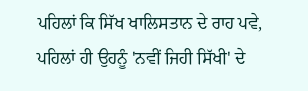ਪਹਿਲਾਂ ਕਿ ਸਿੱਖ ਖਾਲਿਸਤਾਨ ਦੇ ਰਾਹ ਪਵੇ, ਪਹਿਲਾਂ ਹੀ ਉਹਨੂੰ 'ਨਵੀਂ ਜਿਹੀ ਸਿੱਖੀ' ਦੇ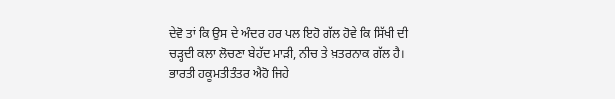ਦੇਵੋ ਤਾਂ ਕਿ ਉਸ ਦੇ ਅੰਦਰ ਹਰ ਪਲ ਇਹੋ ਗੱਲ ਹੋਵੇ ਕਿ ਸਿੱਖੀ ਦੀ ਚੜ੍ਹਦੀ ਕਲਾ ਲੋਚਣਾ ਬੇਹੱਦ ਮਾੜੀ, ਨੀਚ ਤੇ ਖ਼ਤਰਨਾਕ ਗੱਲ ਹੈ।
ਭਾਰਤੀ ਹਕੂਮਤੀਤੰਤਰ ਐਹੋ ਜਿਹੇ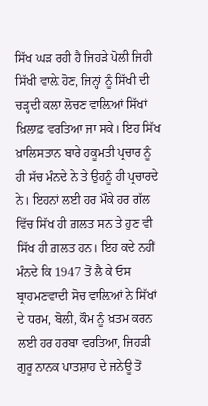ਸਿੱਖ ਘੜ ਰਹੀ ਹੈ ਜਿਹੜੇ ਪੋਲੀ ਜਿਹੀ ਸਿੱਖੀ ਵਾਲ਼ੇ ਹੋਣ, ਜਿਨ੍ਹਾਂ ਨੂੰ ਸਿੱਖੀ ਦੀ ਚੜ੍ਹਦੀ ਕਲਾ ਲੋਚਣ ਵਾਲ਼ਿਆਂ ਸਿੱਖਾਂ ਖ਼ਿਲਾਫ਼ ਵਰਤਿਆ ਜਾ ਸਕੇ। ਇਹ ਸਿੱਖ ਖ਼ਾਲਿਸਤਾਨ ਬਾਰੇ ਹਕੂਮਤੀ ਪ੍ਰਚਾਰ ਨੂੰ ਹੀ ਸੱਚ ਮੰਨਦੇ ਨੇ ਤੇ ਉਹਨੂੰ ਹੀ ਪ੍ਰਚਾਰਦੇ ਨੇ। ਇਹਨਾਂ ਲਈ ਹਰ ਮੌਕੇ ਹਰ ਗੱਲ ਵਿੱਚ ਸਿੱਖ ਹੀ ਗ਼ਲਤ ਸਨ ਤੇ ਹੁਣ ਵੀ ਸਿੱਖ ਹੀ ਗ਼ਲਤ ਹਨ। ਇਹ ਕਦੇ ਨਹੀਂ ਮੰਨਦੇ ਕਿ 1947 ਤੋਂ ਲੈ ਕੇ ਓਸ ਬ੍ਰਾਹਮਣਵਾਦੀ ਸੋਚ ਵਾਲ਼ਿਆਂ ਨੇ ਸਿੱਖਾਂ ਦੇ ਧਰਮ, ਬੋਲੀ, ਕੌਮ ਨੂੰ ਖ਼ਤਮ ਕਰਨ ਲਈ ਹਰ ਹਰਬਾ ਵਰਤਿਆ, ਜਿਹੜੀ ਗੁਰੂ ਨਾਨਕ ਪਾਤਸ਼ਾਹ ਦੇ ਜਨੇਊ ਤੋਂ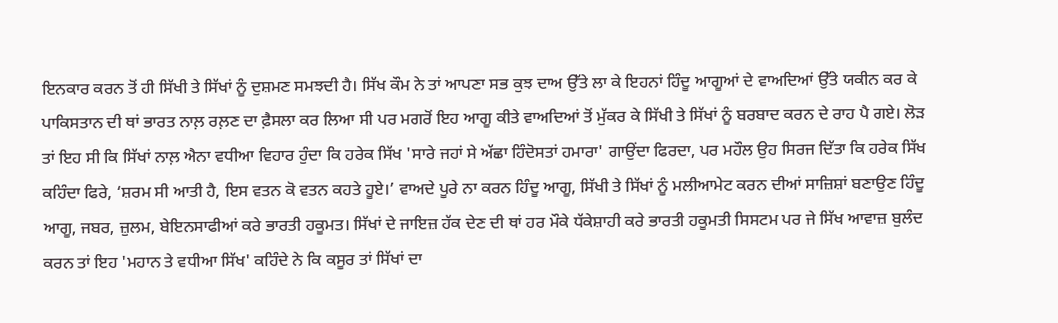ਇਨਕਾਰ ਕਰਨ ਤੋਂ ਹੀ ਸਿੱਖੀ ਤੇ ਸਿੱਖਾਂ ਨੂੰ ਦੁਸ਼ਮਣ ਸਮਝਦੀ ਹੈ। ਸਿੱਖ ਕੌਮ ਨੇ ਤਾਂ ਆਪਣਾ ਸਭ ਕੁਝ ਦਾਅ ਉੱਤੇ ਲਾ ਕੇ ਇਹਨਾਂ ਹਿੰਦੂ ਆਗੂਆਂ ਦੇ ਵਾਅਦਿਆਂ ਉੱਤੇ ਯਕੀਨ ਕਰ ਕੇ ਪਾਕਿਸਤਾਨ ਦੀ ਥਾਂ ਭਾਰਤ ਨਾਲ਼ ਰਲ਼ਣ ਦਾ ਫ਼ੈਸਲਾ ਕਰ ਲਿਆ ਸੀ ਪਰ ਮਗਰੋਂ ਇਹ ਆਗੂ ਕੀਤੇ ਵਾਅਦਿਆਂ ਤੋਂ ਮੁੱਕਰ ਕੇ ਸਿੱਖੀ ਤੇ ਸਿੱਖਾਂ ਨੂੰ ਬਰਬਾਦ ਕਰਨ ਦੇ ਰਾਹ ਪੈ ਗਏ। ਲੋੜ ਤਾਂ ਇਹ ਸੀ ਕਿ ਸਿੱਖਾਂ ਨਾਲ਼ ਐਨਾ ਵਧੀਆ ਵਿਹਾਰ ਹੁੰਦਾ ਕਿ ਹਰੇਕ ਸਿੱਖ 'ਸਾਰੇ ਜਹਾਂ ਸੇ ਅੱਛਾ ਹਿੰਦੋਸਤਾਂ ਹਮਾਰਾ' ਗਾਉਂਦਾ ਫਿਰਦਾ, ਪਰ ਮਹੌਲ ਉਹ ਸਿਰਜ ਦਿੱਤਾ ਕਿ ਹਰੇਕ ਸਿੱਖ ਕਹਿੰਦਾ ਫਿਰੇ, ‘ਸ਼ਰਮ ਸੀ ਆਤੀ ਹੈ, ਇਸ ਵਤਨ ਕੋ ਵਤਨ ਕਹਤੇ ਹੂਏ।’ ਵਾਅਦੇ ਪੂਰੇ ਨਾ ਕਰਨ ਹਿੰਦੂ ਆਗੂ, ਸਿੱਖੀ ਤੇ ਸਿੱਖਾਂ ਨੂੰ ਮਲੀਆਮੇਟ ਕਰਨ ਦੀਆਂ ਸਾਜ਼ਿਸ਼ਾਂ ਬਣਾਉਣ ਹਿੰਦੂ ਆਗੂ, ਜਬਰ, ਜ਼ੁਲਮ, ਬੇਇਨਸਾਫੀਆਂ ਕਰੇ ਭਾਰਤੀ ਹਕੂਮਤ। ਸਿੱਖਾਂ ਦੇ ਜਾਇਜ਼ ਹੱਕ ਦੇਣ ਦੀ ਥਾਂ ਹਰ ਮੌਕੇ ਧੱਕੇਸ਼ਾਹੀ ਕਰੇ ਭਾਰਤੀ ਹਕੂਮਤੀ ਸਿਸਟਮ ਪਰ ਜੇ ਸਿੱਖ ਆਵਾਜ਼ ਬੁਲੰਦ ਕਰਨ ਤਾਂ ਇਹ 'ਮਹਾਨ ਤੇ ਵਧੀਆ ਸਿੱਖ' ਕਹਿੰਦੇ ਨੇ ਕਿ ਕਸੂਰ ਤਾਂ ਸਿੱਖਾਂ ਦਾ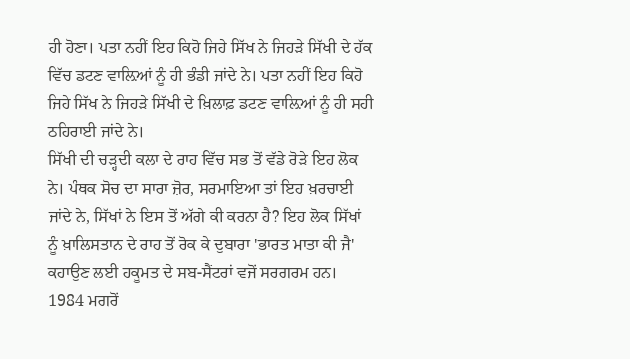ਹੀ ਹੋਣਾ। ਪਤਾ ਨਹੀਂ ਇਹ ਕਿਹੋ ਜਿਹੇ ਸਿੱਖ ਨੇ ਜਿਹੜੇ ਸਿੱਖੀ ਦੇ ਹੱਕ ਵਿੱਚ ਡਟਣ ਵਾਲ਼ਿਆਂ ਨੂੰ ਹੀ ਭੰਡੀ ਜਾਂਦੇ ਨੇ। ਪਤਾ ਨਹੀਂ ਇਹ ਕਿਹੋ ਜਿਹੇ ਸਿੱਖ ਨੇ ਜਿਹੜੇ ਸਿੱਖੀ ਦੇ ਖ਼ਿਲਾਫ਼ ਡਟਣ ਵਾਲ਼ਿਆਂ ਨੂੰ ਹੀ ਸਹੀ ਠਹਿਰਾਈ ਜਾਂਦੇ ਨੇ।
ਸਿੱਖੀ ਦੀ ਚੜ੍ਹਦੀ ਕਲਾ ਦੇ ਰਾਹ ਵਿੱਚ ਸਭ ਤੋਂ ਵੱਡੇ ਰੋੜੇ ਇਹ ਲੋਕ ਨੇ। ਪੰਥਕ ਸੋਚ ਦਾ ਸਾਰਾ ਜ਼ੋਰ, ਸਰਮਾਇਆ ਤਾਂ ਇਹ ਖ਼ਰਚਾਈ ਜਾਂਦੇ ਨੇ, ਸਿੱਖਾਂ ਨੇ ਇਸ ਤੋਂ ਅੱਗੇ ਕੀ ਕਰਨਾ ਹੈ? ਇਹ ਲੋਕ ਸਿੱਖਾਂ ਨੂੰ ਖ਼ਾਲਿਸਤਾਨ ਦੇ ਰਾਹ ਤੋਂ ਰੋਕ ਕੇ ਦੁਬਾਰਾ 'ਭਾਰਤ ਮਾਤਾ ਕੀ ਜੈ' ਕਹਾਉਣ ਲਈ ਹਕੂਮਤ ਦੇ ਸਬ-ਸੈਂਟਰਾਂ ਵਜੋਂ ਸਰਗਰਮ ਹਨ। 1984 ਮਗਰੋਂ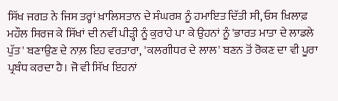ਸਿੱਖ ਜਗਤ ਨੇ ਜਿਸ ਤਰ੍ਹਾਂ ਖ਼ਾਲਿਸਤਾਨ ਦੇ ਸੰਘਰਸ਼ ਨੂੰ ਹਮਾਇਤ ਦਿੱਤੀ ਸੀ, ਓਸ ਖ਼ਿਲਾਫ਼ ਮਹੌਲ ਸਿਰਜ ਕੇ ਸਿੱਖਾਂ ਦੀ ਨਵੀਂ ਪੀੜ੍ਹੀ ਨੂੰ ਕੁਰਾਹੇ ਪਾ ਕੇ ਉਹਨਾਂ ਨੂੰ 'ਭਾਰਤ ਮਾਤਾ ਦੇ ਲਾਡਲੇ ਪੁੱਤ' ਬਣਾਉਣ ਦੇ ਨਾਲ਼ ਇਹ ਵਰਤਾਰਾ, 'ਕਲਗੀਧਰ ਦੇ ਲਾਲ' ਬਣਨ ਤੋਂ ਰੋਕਣ ਦਾ ਵੀ ਪੂਰਾ ਪ੍ਰਬੰਧ ਕਰਦਾ ਹੈ। ਜੋ ਵੀ ਸਿੱਖ ਇਹਨਾਂ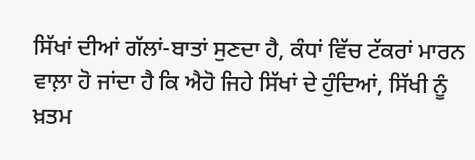ਸਿੱਖਾਂ ਦੀਆਂ ਗੱਲਾਂ-ਬਾਤਾਂ ਸੁਣਦਾ ਹੈ, ਕੰਧਾਂ ਵਿੱਚ ਟੱਕਰਾਂ ਮਾਰਨ ਵਾਲ਼ਾ ਹੋ ਜਾਂਦਾ ਹੈ ਕਿ ਐਹੋ ਜਿਹੇ ਸਿੱਖਾਂ ਦੇ ਹੁੰਦਿਆਂ, ਸਿੱਖੀ ਨੂੰ ਖ਼ਤਮ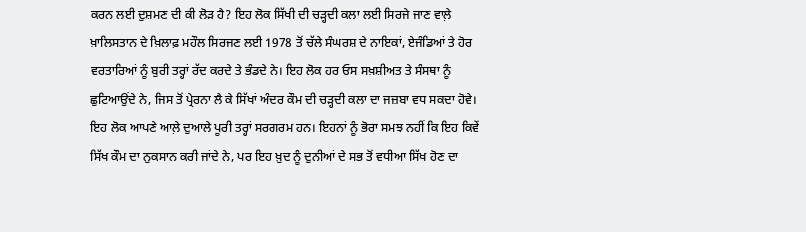ਕਰਨ ਲਈ ਦੁਸ਼ਮਣ ਦੀ ਕੀ ਲੋੜ ਹੈ? ਇਹ ਲੋਕ ਸਿੱਖੀ ਦੀ ਚੜ੍ਹਦੀ ਕਲਾ ਲਈ ਸਿਰਜੇ ਜਾਣ ਵਾਲ਼ੇ ਖ਼ਾਲਿਸਤਾਨ ਦੇ ਖ਼ਿਲਾਫ਼ ਮਹੌਲ ਸਿਰਜਣ ਲਈ 1978 ਤੋਂ ਚੱਲੇ ਸੰਘਰਸ਼ ਦੇ ਨਾਇਕਾਂ, ਏਜੰਡਿਆਂ ਤੇ ਹੋਰ ਵਰਤਾਰਿਆਂ ਨੂੰ ਬੁਰੀ ਤਰ੍ਹਾਂ ਰੱਦ ਕਰਦੇ ਤੇ ਭੰਡਦੇ ਨੇ। ਇਹ ਲੋਕ ਹਰ ਓਸ ਸਖ਼ਸ਼ੀਅਤ ਤੇ ਸੰਸਥਾ ਨੂੰ ਛੁਟਿਆਉਂਦੇ ਨੇ, ਜਿਸ ਤੋਂ ਪ੍ਰੇਰਨਾ ਲੈ ਕੇ ਸਿੱਖਾਂ ਅੰਦਰ ਕੌਮ ਦੀ ਚੜ੍ਹਦੀ ਕਲਾ ਦਾ ਜਜ਼ਬਾ ਵਧ ਸਕਦਾ ਹੋਵੇ। ਇਹ ਲੋਕ ਆਪਣੇ ਆਲ਼ੇ ਦੁਆਲੇ ਪੂਰੀ ਤਰ੍ਹਾਂ ਸਰਗਰਮ ਹਨ। ਇਹਨਾਂ ਨੂੰ ਭੋਰਾ ਸਮਝ ਨਹੀਂ ਕਿ ਇਹ ਕਿਵੇਂ ਸਿੱਖ ਕੌਮ ਦਾ ਨੁਕਸਾਨ ਕਰੀ ਜਾਂਦੇ ਨੇ, ਪਰ ਇਹ ਖ਼ੁਦ ਨੂੰ ਦੁਨੀਆਂ ਦੇ ਸਭ ਤੋਂ ਵਧੀਆ ਸਿੱਖ ਹੋਣ ਦਾ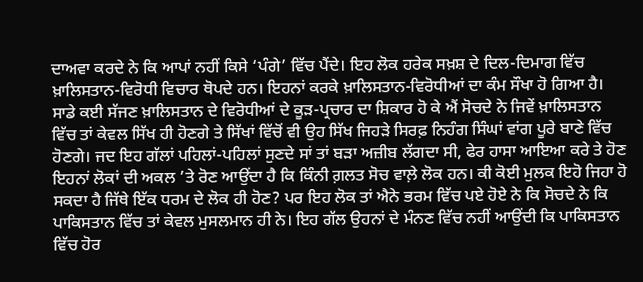ਦਾਅਵਾ ਕਰਦੇ ਨੇ ਕਿ ਆਪਾਂ ਨਹੀਂ ਕਿਸੇ ‘ਪੰਗੇ’ ਵਿੱਚ ਪੈਂਦੇ। ਇਹ ਲੋਕ ਹਰੇਕ ਸਖ਼ਸ਼ ਦੇ ਦਿਲ-ਦਿਮਾਗ ਵਿੱਚ ਖ਼ਾਲਿਸਤਾਨ-ਵਿਰੋਧੀ ਵਿਚਾਰ ਥੋਪਦੇ ਹਨ। ਇਹਨਾਂ ਕਰਕੇ ਖ਼ਾਲਿਸਤਾਨ-ਵਿਰੋਧੀਆਂ ਦਾ ਕੰਮ ਸੌਖਾ ਹੋ ਗਿਆ ਹੈ।
ਸਾਡੇ ਕਈ ਸੱਜਣ ਖ਼ਾਲਿਸਤਾਨ ਦੇ ਵਿਰੋਧੀਆਂ ਦੇ ਕੂੜ-ਪ੍ਰਚਾਰ ਦਾ ਸ਼ਿਕਾਰ ਹੋ ਕੇ ਐਂ ਸੋਚਦੇ ਨੇ ਜਿਵੇਂ ਖ਼ਾਲਿਸਤਾਨ ਵਿੱਚ ਤਾਂ ਕੇਵਲ ਸਿੱਖ ਹੀ ਹੋਣਗੇ ਤੇ ਸਿੱਖਾਂ ਵਿੱਚੋਂ ਵੀ ਉਹ ਸਿੱਖ ਜਿਹੜੇ ਸਿਰਫ਼ ਨਿਹੰਗ ਸਿੰਘਾਂ ਵਾਂਗ ਪੂਰੇ ਬਾਣੇ ਵਿੱਚ ਹੋਣਗੇ। ਜਦ ਇਹ ਗੱਲਾਂ ਪਹਿਲਾਂ-ਪਹਿਲਾਂ ਸੁਣਦੇ ਸਾਂ ਤਾਂ ਬੜਾ ਅਜ਼ੀਬ ਲੱਗਦਾ ਸੀ, ਫੇਰ ਹਾਸਾ ਆਇਆ ਕਰੇ ਤੇ ਹੋਣ ਇਹਨਾਂ ਲੋਕਾਂ ਦੀ ਅਕਲ ’ਤੇ ਰੋਣ ਆਉਂਦਾ ਹੈ ਕਿ ਕਿੰਨੀ ਗ਼ਲਤ ਸੋਚ ਵਾਲ਼ੇ ਲੋਕ ਹਨ। ਕੀ ਕੋਈ ਮੁਲਕ ਇਹੋ ਜਿਹਾ ਹੋ ਸਕਦਾ ਹੈ ਜਿੱਥੇ ਇੱਕ ਧਰਮ ਦੇ ਲੋਕ ਹੀ ਹੋਣ? ਪਰ ਇਹ ਲੋਕ ਤਾਂ ਐਨੇ ਭਰਮ ਵਿੱਚ ਪਏ ਹੋਏ ਨੇ ਕਿ ਸੋਚਦੇ ਨੇ ਕਿ ਪਾਕਿਸਤਾਨ ਵਿੱਚ ਤਾਂ ਕੇਵਲ ਮੁਸਲਮਾਨ ਹੀ ਨੇ। ਇਹ ਗੱਲ ਉਹਨਾਂ ਦੇ ਮੰਨਣ ਵਿੱਚ ਨਹੀਂ ਆਉਂਦੀ ਕਿ ਪਾਕਿਸਤਾਨ ਵਿੱਚ ਹੋਰ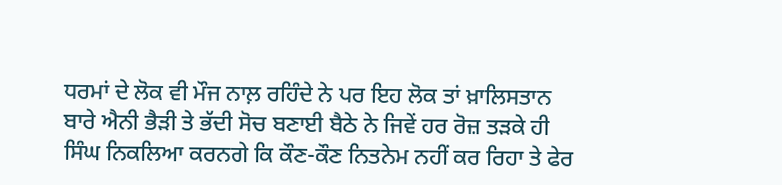ਧਰਮਾਂ ਦੇ ਲੋਕ ਵੀ ਮੌਜ ਨਾਲ਼ ਰਹਿੰਦੇ ਨੇ ਪਰ ਇਹ ਲੋਕ ਤਾਂ ਖ਼ਾਲਿਸਤਾਨ ਬਾਰੇ ਐਨੀ ਭੈੜੀ ਤੇ ਭੱਦੀ ਸੋਚ ਬਣਾਈ ਬੈਠੇ ਨੇ ਜਿਵੇਂ ਹਰ ਰੋਜ਼ ਤੜਕੇ ਹੀ ਸਿੰਘ ਨਿਕਲਿਆ ਕਰਨਗੇ ਕਿ ਕੌਣ-ਕੌਣ ਨਿਤਨੇਮ ਨਹੀਂ ਕਰ ਰਿਹਾ ਤੇ ਫੇਰ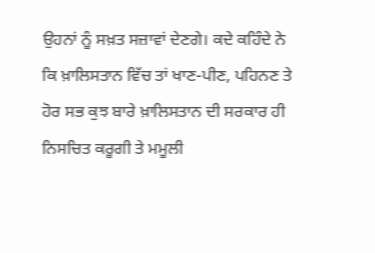ਉਹਨਾਂ ਨੂੰ ਸਖ਼ਤ ਸਜ਼ਾਵਾਂ ਦੇਣਗੇ। ਕਦੇ ਕਹਿੰਦੇ ਨੇ ਕਿ ਖ਼ਾਲਿਸਤਾਨ ਵਿੱਚ ਤਾਂ ਖਾਣ-ਪੀਣ, ਪਹਿਨਣ ਤੇ ਹੋਰ ਸਭ ਕੁਝ ਬਾਰੇ ਖ਼ਾਲਿਸਤਾਨ ਦੀ ਸਰਕਾਰ ਹੀ ਨਿਸਚਿਤ ਕਰੂਗੀ ਤੇ ਮਮੂਲੀ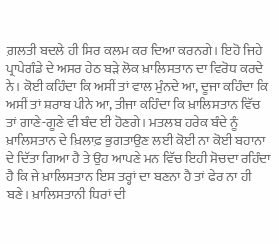ਗ਼ਲਤੀ ਬਦਲੇ ਹੀ ਸਿਰ ਕਲਮ ਕਰ ਦਿਆ ਕਰਨਗੇ। ਇਹੋ ਜਿਹੇ ਪ੍ਰਾਪੇਗੰਡੇ ਦੇ ਅਸਰ ਹੇਠ ਬੜੇ ਲੋਕ ਖ਼ਾਲਿਸਤਾਨ ਦਾ ਵਿਰੋਧ ਕਰਦੇ ਨੇ। ਕੋਈ ਕਹਿੰਦਾ ਕਿ ਅਸੀਂ ਤਾਂ ਵਾਲ ਮੁੰਨਦੇ ਆ, ਦੂਜਾ ਕਹਿੰਦਾ ਕਿ ਅਸੀਂ ਤਾਂ ਸ਼ਰਾਬ ਪੀਨੇ ਆ, ਤੀਜਾ ਕਹਿੰਦਾ ਕਿ ਖ਼ਾਲਿਸਤਾਨ ਵਿੱਚ ਤਾਂ ਗਾਣੇ-ਗੂਣੇ ਵੀ ਬੰਦ ਈ ਹੋਣਗੇ। ਮਤਲਬ ਹਰੇਕ ਬੰਦੇ ਨੂੰ ਖ਼ਾਲਿਸਤਾਨ ਦੇ ਖ਼ਿਲਾਫ਼ ਭੁਗਤਾਉਣ ਲਈ ਕੋਈ ਨਾ ਕੋਈ ਬਹਾਨਾ ਦੇ ਦਿੱਤਾ ਗਿਆ ਹੈ ਤੇ ਉਹ ਆਪਣੇ ਮਨ ਵਿੱਚ ਇਹੀ ਸੋਚਦਾ ਰਹਿੰਦਾ ਹੈ ਕਿ ਜੇ ਖ਼ਾਲਿਸਤਾਨ ਇਸ ਤਰ੍ਹਾਂ ਦਾ ਬਣਨਾ ਹੈ ਤਾਂ ਫੇਰ ਨਾ ਹੀ ਬਣੇ। ਖ਼ਾਲਿਸਤਾਨੀ ਧਿਰਾਂ ਦੀ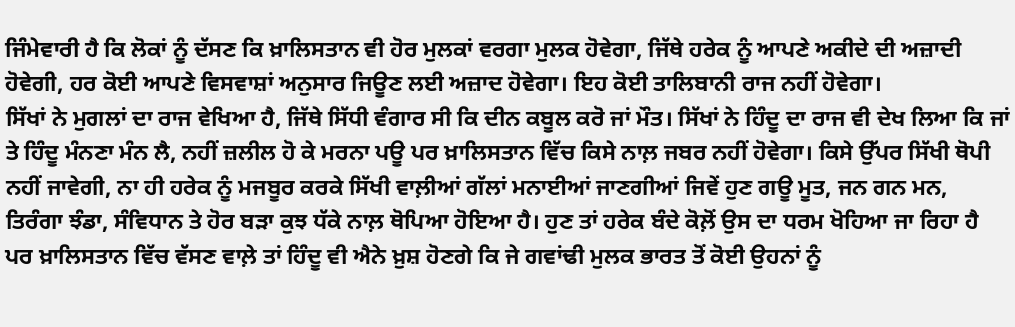ਜਿੰਮੇਵਾਰੀ ਹੈ ਕਿ ਲੋਕਾਂ ਨੂੰ ਦੱਸਣ ਕਿ ਖ਼ਾਲਿਸਤਾਨ ਵੀ ਹੋਰ ਮੁਲਕਾਂ ਵਰਗਾ ਮੁਲਕ ਹੋਵੇਗਾ, ਜਿੱਥੇ ਹਰੇਕ ਨੂੰ ਆਪਣੇ ਅਕੀਦੇ ਦੀ ਅਜ਼ਾਦੀ ਹੋਵੇਗੀ, ਹਰ ਕੋਈ ਆਪਣੇ ਵਿਸਵਾਸ਼ਾਂ ਅਨੁਸਾਰ ਜਿਊਣ ਲਈ ਅਜ਼ਾਦ ਹੋਵੇਗਾ। ਇਹ ਕੋਈ ਤਾਲਿਬਾਨੀ ਰਾਜ ਨਹੀਂ ਹੋਵੇਗਾ।
ਸਿੱਖਾਂ ਨੇ ਮੁਗਲਾਂ ਦਾ ਰਾਜ ਵੇਖਿਆ ਹੈ, ਜਿੱਥੇ ਸਿੱਧੀ ਵੰਗਾਰ ਸੀ ਕਿ ਦੀਨ ਕਬੂਲ ਕਰੋ ਜਾਂ ਮੌਤ। ਸਿੱਖਾਂ ਨੇ ਹਿੰਦੂ ਦਾ ਰਾਜ ਵੀ ਦੇਖ ਲਿਆ ਕਿ ਜਾਂ ਤੇ ਹਿੰਦੂ ਮੰਨਣਾ ਮੰਨ ਲੈ, ਨਹੀਂ ਜ਼ਲੀਲ ਹੋ ਕੇ ਮਰਨਾ ਪਊ ਪਰ ਖ਼ਾਲਿਸਤਾਨ ਵਿੱਚ ਕਿਸੇ ਨਾਲ਼ ਜਬਰ ਨਹੀਂ ਹੋਵੇਗਾ। ਕਿਸੇ ਉੱਪਰ ਸਿੱਖੀ ਥੋਪੀ ਨਹੀਂ ਜਾਵੇਗੀ, ਨਾ ਹੀ ਹਰੇਕ ਨੂੰ ਮਜਬੂਰ ਕਰਕੇ ਸਿੱਖੀ ਵਾਲ਼ੀਆਂ ਗੱਲਾਂ ਮਨਾਈਆਂ ਜਾਣਗੀਆਂ ਜਿਵੇਂ ਹੁਣ ਗਊ ਮੂਤ, ਜਨ ਗਨ ਮਨ, ਤਿਰੰਗਾ ਝੰਡਾ, ਸੰਵਿਧਾਨ ਤੇ ਹੋਰ ਬੜਾ ਕੁਝ ਧੱਕੇ ਨਾਲ਼ ਥੋਪਿਆ ਹੋਇਆ ਹੈ। ਹੁਣ ਤਾਂ ਹਰੇਕ ਬੰਦੇ ਕੋਲ਼ੋਂ ਉਸ ਦਾ ਧਰਮ ਖੋਹਿਆ ਜਾ ਰਿਹਾ ਹੈ ਪਰ ਖ਼ਾਲਿਸਤਾਨ ਵਿੱਚ ਵੱਸਣ ਵਾਲ਼ੇ ਤਾਂ ਹਿੰਦੂ ਵੀ ਐਨੇ ਖ਼ੁਸ਼ ਹੋਣਗੇ ਕਿ ਜੇ ਗਵਾਂਢੀ ਮੁਲਕ ਭਾਰਤ ਤੋਂ ਕੋਈ ਉਹਨਾਂ ਨੂੰ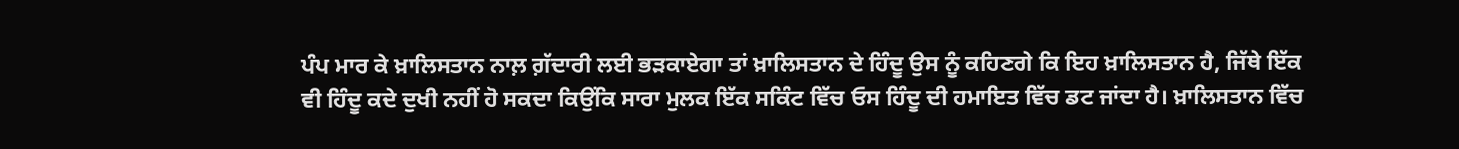ਪੰਪ ਮਾਰ ਕੇ ਖ਼ਾਲਿਸਤਾਨ ਨਾਲ਼ ਗ਼ੱਦਾਰੀ ਲਈ ਭੜਕਾਏਗਾ ਤਾਂ ਖ਼ਾਲਿਸਤਾਨ ਦੇ ਹਿੰਦੂ ਉਸ ਨੂੰ ਕਹਿਣਗੇ ਕਿ ਇਹ ਖ਼ਾਲਿਸਤਾਨ ਹੈ, ਜਿੱਥੇ ਇੱਕ ਵੀ ਹਿੰਦੂ ਕਦੇ ਦੁਖੀ ਨਹੀਂ ਹੋ ਸਕਦਾ ਕਿਉਂਕਿ ਸਾਰਾ ਮੁਲਕ ਇੱਕ ਸਕਿੰਟ ਵਿੱਚ ਓਸ ਹਿੰਦੂ ਦੀ ਹਮਾਇਤ ਵਿੱਚ ਡਟ ਜਾਂਦਾ ਹੈ। ਖ਼ਾਲਿਸਤਾਨ ਵਿੱਚ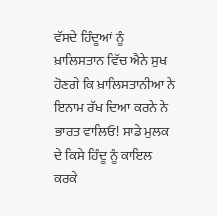ਵੱਸਦੇ ਹਿੰਦੂਆਂ ਨੂੰ ਖ਼ਾਲਿਸਤਾਨ ਵਿੱਚ ਐਨੇ ਸੁਖ ਹੋਣਗੇ ਕਿ ਖ਼ਾਲਿਸਤਾਨੀਆ ਨੇ ਇਨਾਮ ਰੱਖ ਦਿਆ ਕਰਨੇ ਨੇ ਭਾਰਤ ਵਾਲਿਓ! ਸਾਡੇ ਮੁਲਕ ਦੇ ਕਿਸੇ ਹਿੰਦੂ ਨੂੰ ਕਾਇਲ ਕਰਕੇ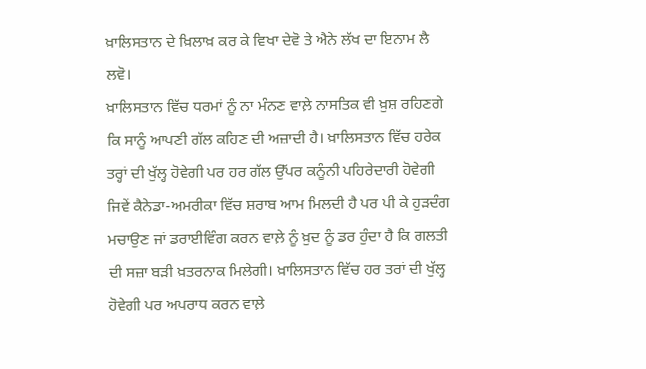ਖ਼ਾਲਿਸਤਾਨ ਦੇ ਖ਼ਿਲਾਖ਼ ਕਰ ਕੇ ਵਿਖਾ ਦੇਵੋ ਤੇ ਐਨੇ ਲੱਖ ਦਾ ਇਨਾਮ ਲੈ ਲਵੋ।
ਖ਼ਾਲਿਸਤਾਨ ਵਿੱਚ ਧਰਮਾਂ ਨੂੰ ਨਾ ਮੰਨਣ ਵਾਲ਼ੇ ਨਾਸਤਿਕ ਵੀ ਖ਼ੁਸ਼ ਰਹਿਣਗੇ ਕਿ ਸਾਨੂੰ ਆਪਣੀ ਗੱਲ ਕਹਿਣ ਦੀ ਅਜ਼ਾਦੀ ਹੈ। ਖ਼ਾਲਿਸਤਾਨ ਵਿੱਚ ਹਰੇਕ ਤਰ੍ਹਾਂ ਦੀ ਖੁੱਲ੍ਹ ਹੋਵੇਗੀ ਪਰ ਹਰ ਗੱਲ ਉੱਪਰ ਕਨੂੰਨੀ ਪਹਿਰੇਦਾਰੀ ਹੋਵੇਗੀ ਜਿਵੇਂ ਕੈਨੇਡਾ-ਅਮਰੀਕਾ ਵਿੱਚ ਸ਼ਰਾਬ ਆਮ ਮਿਲਦੀ ਹੈ ਪਰ ਪੀ ਕੇ ਹੁੜਦੰਗ ਮਚਾਉਣ ਜਾਂ ਡਰਾਈਵਿੰਗ ਕਰਨ ਵਾਲ਼ੇ ਨੂੰ ਖ਼ੁਦ ਨੂੰ ਡਰ ਹੁੰਦਾ ਹੈ ਕਿ ਗਲਤੀ ਦੀ ਸਜ਼ਾ ਬੜੀ ਖ਼ਤਰਨਾਕ ਮਿਲੇਗੀ। ਖ਼ਾਲਿਸਤਾਨ ਵਿੱਚ ਹਰ ਤਰਾਂ ਦੀ ਖੁੱਲ੍ਹ ਹੋਵੇਗੀ ਪਰ ਅਪਰਾਧ ਕਰਨ ਵਾਲ਼ੇ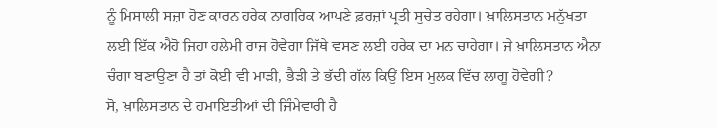ਨੂੰ ਮਿਸਾਲੀ ਸਜ਼ਾ ਹੋਣ ਕਾਰਨ ਹਰੇਕ ਨਾਗਰਿਕ ਆਪਣੇ ਫ਼ਰਜ਼ਾਂ ਪ੍ਰਤੀ ਸੁਚੇਤ ਰਹੇਗਾ। ਖ਼ਾਲਿਸਤਾਨ ਮਨੁੱਖਤਾ ਲਈ ਇੱਕ ਐਹੋ ਜਿਹਾ ਹਲੇਮੀ ਰਾਜ ਹੋਵੇਗਾ ਜਿੱਥੇ ਵਸਣ ਲਈ ਹਰੇਕ ਦਾ ਮਨ ਚਾਹੇਗਾ। ਜੇ ਖ਼ਾਲਿਸਤਾਨ ਐਨਾ ਚੰਗਾ ਬਣਾਉਣਾ ਹੈ ਤਾਂ ਕੋਈ ਵੀ ਮਾੜੀ, ਭੈੜੀ ਤੇ ਭੱਦੀ ਗੱਲ ਕਿਉਂ ਇਸ ਮੁਲਕ ਵਿੱਚ ਲਾਗੂ ਹੋਵੇਗੀ?
ਸੋ, ਖ਼ਾਲਿਸਤਾਨ ਦੇ ਹਮਾਇਤੀਆਂ ਦੀ ਜਿੰਮੇਵਾਰੀ ਹੈ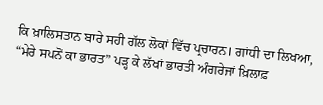ਕਿ ਖ਼ਾਲਿਸਤਾਨ ਬਾਰੇ ਸਹੀ ਗੱਲ ਲੋਕਾਂ ਵਿੱਚ ਪ੍ਰਚਾਰਨ। ਗਾਂਧੀ ਦਾ ਲਿਖਆ, “ਮੇਰੇ ਸਪਨੋਂ ਕਾ ਭਾਰਤ” ਪੜ੍ਹ ਕੇ ਲੱਖਾਂ ਭਾਰਤੀ ਅੰਗਰੇਜਾਂ ਖ਼ਿਲਾਫ਼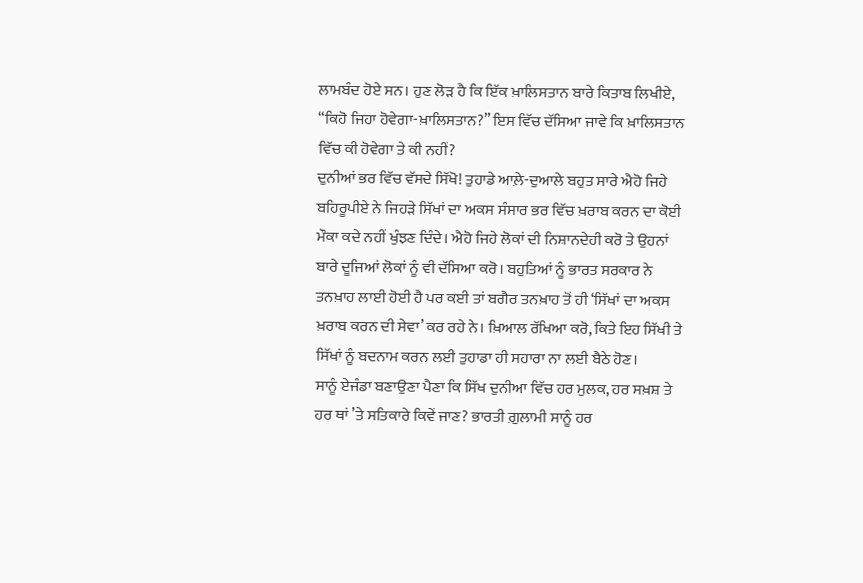ਲਾਮਬੰਦ ਹੋਏ ਸਨ। ਹੁਣ ਲੋੜ ਹੈ ਕਿ ਇੱਕ ਖ਼ਾਲਿਸਤਾਨ ਬਾਰੇ ਕਿਤਾਬ ਲਿਖੀਏ, “ਕਿਹੋ ਜਿਹਾ ਹੋਵੇਗਾ-ਖ਼ਾਲਿਸਤਾਨ?” ਇਸ ਵਿੱਚ ਦੱਸਿਆ ਜਾਵੇ ਕਿ ਖ਼ਾਲਿਸਤਾਨ ਵਿੱਚ ਕੀ ਹੋਵੇਗਾ ਤੇ ਕੀ ਨਹੀਂ?
ਦੁਨੀਆਂ ਭਰ ਵਿੱਚ ਵੱਸਦੇ ਸਿੱਖੋ! ਤੁਹਾਡੇ ਆਲ਼ੇ-ਦੁਆਲੇ ਬਹੁਤ ਸਾਰੇ ਐਹੋ ਜਿਹੇ ਬਹਿਰੂਪੀਏ ਨੇ ਜਿਹੜੇ ਸਿੱਖਾਂ ਦਾ ਅਕਸ ਸੰਸਾਰ ਭਰ ਵਿੱਚ ਖ਼ਰਾਬ ਕਰਨ ਦਾ ਕੋਈ ਮੌਕਾ ਕਦੇ ਨਹੀਂ ਖੁੰਝਣ ਦਿੰਦੇ। ਐਹੋ ਜਿਹੇ ਲੋਕਾਂ ਦੀ ਨਿਸ਼ਾਨਦੇਹੀ ਕਰੋ ਤੇ ਉਹਨਾਂ ਬਾਰੇ ਦੂਜਿਆਂ ਲੋਕਾਂ ਨੂੰ ਵੀ ਦੱਸਿਆ ਕਰੋ। ਬਹੁਤਿਆਂ ਨੂੰ ਭਾਰਤ ਸਰਕਾਰ ਨੇ ਤਨਖ਼ਾਹ ਲਾਈ ਹੋਈ ਹੈ ਪਰ ਕਈ ਤਾਂ ਬਗੈਰ ਤਨਖ਼ਾਹ ਤੋਂ ਹੀ ‘ਸਿੱਖਾਂ ਦਾ ਅਕਸ ਖ਼ਰਾਬ ਕਰਨ ਦੀ ਸੇਵਾ’ ਕਰ ਰਹੇ ਨੇ। ਖ਼ਿਆਲ ਰੱਖਿਆ ਕਰੋ, ਕਿਤੇ ਇਹ ਸਿੱਖੀ ਤੇ ਸਿੱਖਾਂ ਨੂੰ ਬਦਨਾਮ ਕਰਨ ਲਈ ਤੁਹਾਡਾ ਹੀ ਸਹਾਰਾ ਨਾ ਲਈ ਬੈਠੇ ਹੋਣ।
ਸਾਨੂੰ ਏਜੰਡਾ ਬਣਾਉਣਾ ਪੈਣਾ ਕਿ ਸਿੱਖ ਦੁਨੀਆ ਵਿੱਚ ਹਰ ਮੁਲਕ, ਹਰ ਸਖ਼ਸ਼ ਤੇ ਹਰ ਥਾਂ ’ਤੇ ਸਤਿਕਾਰੇ ਕਿਵੇਂ ਜਾਣ? ਭਾਰਤੀ ਗ਼ੁਲਾਮੀ ਸਾਨੂੰ ਹਰ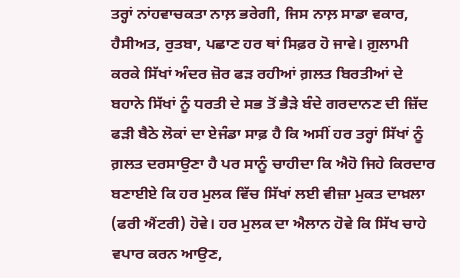ਤਰ੍ਹਾਂ ਨਾਂਹਵਾਚਕਤਾ ਨਾਲ਼ ਭਰੇਗੀ, ਜਿਸ ਨਾਲ਼ ਸਾਡਾ ਵਕਾਰ, ਹੈਸੀਅਤ, ਰੁਤਬਾ, ਪਛਾਣ ਹਰ ਥਾਂ ਸਿਫ਼ਰ ਹੋ ਜਾਵੇ। ਗ਼ੁਲਾਮੀ ਕਰਕੇ ਸਿੱਖਾਂ ਅੰਦਰ ਜ਼ੋਰ ਫੜ ਰਹੀਆਂ ਗ਼ਲਤ ਬਿਰਤੀਆਂ ਦੇ ਬਹਾਨੇ ਸਿੱਖਾਂ ਨੂੰ ਧਰਤੀ ਦੇ ਸਭ ਤੋਂ ਭੈੜੇ ਬੰਦੇ ਗਰਦਾਨਣ ਦੀ ਜ਼ਿੱਦ ਫੜੀ ਬੈਠੇ ਲੋਕਾਂ ਦਾ ਏਜੰਡਾ ਸਾਫ਼ ਹੈ ਕਿ ਅਸੀਂ ਹਰ ਤਰ੍ਹਾਂ ਸਿੱਖਾਂ ਨੂੰ ਗ਼ਲਤ ਦਰਸਾਉਣਾ ਹੈ ਪਰ ਸਾਨੂੰ ਚਾਹੀਦਾ ਕਿ ਐਹੋ ਜਿਹੇ ਕਿਰਦਾਰ ਬਣਾਈਏ ਕਿ ਹਰ ਮੁਲਕ ਵਿੱਚ ਸਿੱਖਾਂ ਲਈ ਵੀਜ਼ਾ ਮੁਕਤ ਦਾਖ਼ਲਾ (ਫਰੀ ਐਂਟਰੀ) ਹੋਵੇ। ਹਰ ਮੁਲਕ ਦਾ ਐਲਾਨ ਹੋਵੇ ਕਿ ਸਿੱਖ ਚਾਹੇ ਵਪਾਰ ਕਰਨ ਆਉਣ,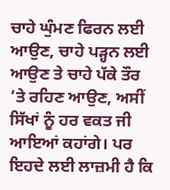ਚਾਹੇ ਘੁੰਮਣ ਫਿਰਨ ਲਈ ਆਉਣ, ਚਾਹੇ ਪੜ੍ਹਨ ਲਈ ਆਉਣ ਤੇ ਚਾਹੇ ਪੱਕੇ ਤੌਰ ’ਤੇ ਰਹਿਣ ਆਉਣ, ਅਸੀਂ ਸਿੱਖਾਂ ਨੂੰ ਹਰ ਵਕਤ ਜੀ ਆਇਆਂ ਕਹਾਂਗੇ। ਪਰ ਇਹਦੇ ਲਈ ਲਾਜ਼ਮੀ ਹੈ ਕਿ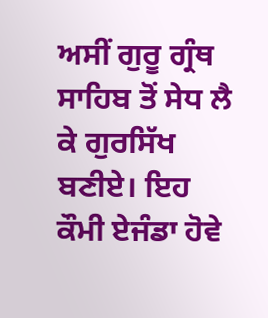ਅਸੀਂ ਗੁਰੂ ਗ੍ਰੰਥ ਸਾਹਿਬ ਤੋਂ ਸੇਧ ਲੈ ਕੇ ਗੁਰਸਿੱਖ ਬਣੀਏ। ਇਹ ਕੌਮੀ ਏਜੰਡਾ ਹੋਵੇ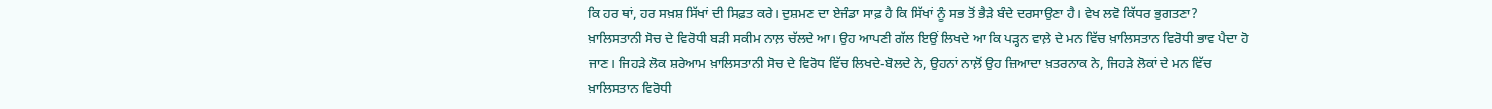ਕਿ ਹਰ ਥਾਂ, ਹਰ ਸਖ਼ਸ਼ ਸਿੱਖਾਂ ਦੀ ਸਿਫ਼ਤ ਕਰੇ। ਦੁਸ਼ਮਣ ਦਾ ਏਜੰਡਾ ਸਾਫ਼ ਹੈ ਕਿ ਸਿੱਖਾਂ ਨੂੰ ਸਭ ਤੋਂ ਭੈੜੇ ਬੰਦੇ ਦਰਸਾਉਣਾ ਹੈ। ਵੇਖ ਲਵੋ ਕਿੱਧਰ ਭੁਗਤਣਾ?
ਖ਼ਾਲਿਸਤਾਨੀ ਸੋਚ ਦੇ ਵਿਰੋਧੀ ਬੜੀ ਸਕੀਮ ਨਾਲ਼ ਚੱਲਦੇ ਆ। ਉਹ ਆਪਣੀ ਗੱਲ ਇਉਂ ਲਿਖਦੇ ਆ ਕਿ ਪੜ੍ਹਨ ਵਾਲ਼ੇ ਦੇ ਮਨ ਵਿੱਚ ਖ਼ਾਲਿਸਤਾਨ ਵਿਰੋਧੀ ਭਾਵ ਪੈਦਾ ਹੋ ਜਾਣ। ਜਿਹੜੇ ਲੋਕ ਸ਼ਰੇਆਮ ਖ਼ਾਲਿਸਤਾਨੀ ਸੋਚ ਦੇ ਵਿਰੋਧ ਵਿੱਚ ਲਿਖਦੇ-ਬੋਲਦੇ ਨੇ, ਉਹਨਾਂ ਨਾਲ਼ੋਂ ਉਹ ਜ਼ਿਆਦਾ ਖ਼ਤਰਨਾਕ ਨੇ, ਜਿਹੜੇ ਲੋਕਾਂ ਦੇ ਮਨ ਵਿੱਚ ਖ਼ਾਲਿਸਤਾਨ ਵਿਰੋਧੀ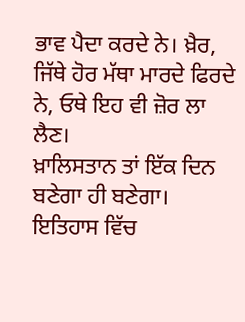ਭਾਵ ਪੈਦਾ ਕਰਦੇ ਨੇ। ਖ਼ੈਰ, ਜਿੱਥੇ ਹੋਰ ਮੱਥਾ ਮਾਰਦੇ ਫਿਰਦੇ ਨੇ, ਓਥੇ ਇਹ ਵੀ ਜ਼ੋਰ ਲਾ ਲੈਣ।
ਖ਼ਾਲਿਸਤਾਨ ਤਾਂ ਇੱਕ ਦਿਨ ਬਣੇਗਾ ਹੀ ਬਣੇਗਾ। ਇਤਿਹਾਸ ਵਿੱਚ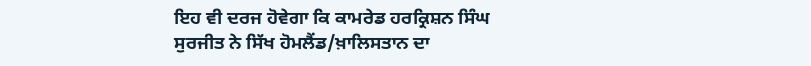ਇਹ ਵੀ ਦਰਜ ਹੋਵੇਗਾ ਕਿ ਕਾਮਰੇਡ ਹਰਕ੍ਰਿਸ਼ਨ ਸਿੰਘ ਸੁਰਜੀਤ ਨੇ ਸਿੱਖ ਹੋਮਲੈਂਡ/ਖ਼ਾਲਿਸਤਾਨ ਦਾ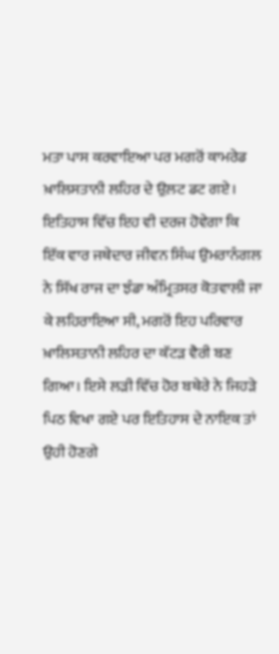ਮਤਾ ਪਾਸ ਕਰਵਾਇਆ ਪਰ ਮਗਰੋਂ ਕਾਮਰੇਡ ਖ਼ਾਲਿਸਤਾਨੀ ਲਹਿਰ ਦੇ ਉਲ਼ਟ ਡਟ ਗਏ। ਇਤਿਹਾਸ ਵਿੱਚ ਇਹ ਵੀ ਦਰਜ ਹੋਵੇਗਾ ਕਿ ਇੱਕ ਵਾਰ ਜਥੇਦਾਰ ਜੀਵਨ ਸਿੰਘ ਉਮਰਾਨੰਗਲ ਨੇ ਸਿੱਖ ਰਾਜ ਦਾ ਝੰਡਾ ਅੰਮ੍ਰਿਤਸਰ ਕੋਤਵਾਲੀ ਜਾ ਕੇ ਲਹਿਰਾਇਆ ਸੀ, ਮਗਰੋਂ ਇਹ ਪਰਿਵਾਰ ਖ਼ਾਲਿਸਤਾਨੀ ਲਹਿਰ ਦਾ ਕੱਟੜ ਵੈਰੀ ਬਣ ਗਿਆ। ਇਸੇ ਲੜੀ ਵਿੱਚ ਹੋਰ ਬਥੇਰੇ ਨੇ ਜਿਹੜੇ ਪਿਠ ਵਿਖਾ ਗਏ ਪਰ ਇਤਿਹਾਸ ਦੇ ਨਾਇਕ ਤਾਂ ਉਹੀ ਹੋਣਗੇ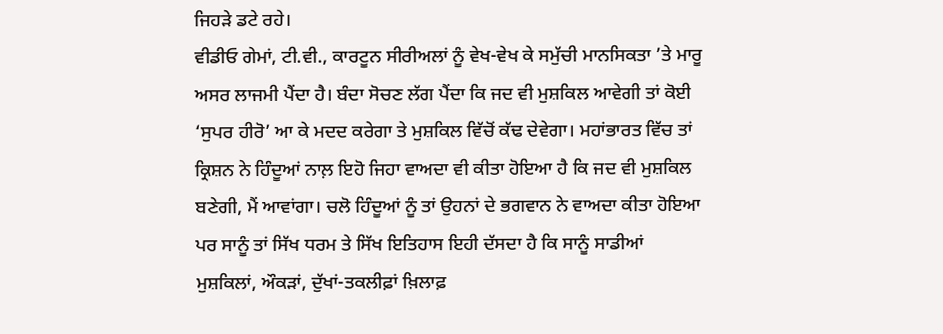ਜਿਹੜੇ ਡਟੇ ਰਹੇ।
ਵੀਡੀਓ ਗੇਮਾਂ, ਟੀ.ਵੀ., ਕਾਰਟੂਨ ਸੀਰੀਅਲਾਂ ਨੂੰ ਵੇਖ-ਵੇਖ ਕੇ ਸਮੁੱਚੀ ਮਾਨਸਿਕਤਾ ’ਤੇ ਮਾਰੂ ਅਸਰ ਲਾਜਮੀ ਪੈਂਦਾ ਹੈ। ਬੰਦਾ ਸੋਚਣ ਲੱਗ ਪੈਂਦਾ ਕਿ ਜਦ ਵੀ ਮੁਸ਼ਕਿਲ ਆਵੇਗੀ ਤਾਂ ਕੋਈ ‘ਸੁਪਰ ਹੀਰੋ’ ਆ ਕੇ ਮਦਦ ਕਰੇਗਾ ਤੇ ਮੁਸ਼ਕਿਲ ਵਿੱਚੋਂ ਕੱਢ ਦੇਵੇਗਾ। ਮਹਾਂਭਾਰਤ ਵਿੱਚ ਤਾਂ ਕ੍ਰਿਸ਼ਨ ਨੇ ਹਿੰਦੂਆਂ ਨਾਲ਼ ਇਹੋ ਜਿਹਾ ਵਾਅਦਾ ਵੀ ਕੀਤਾ ਹੋਇਆ ਹੈ ਕਿ ਜਦ ਵੀ ਮੁਸ਼ਕਿਲ ਬਣੇਗੀ, ਮੈਂ ਆਵਾਂਗਾ। ਚਲੋ ਹਿੰਦੂਆਂ ਨੂੰ ਤਾਂ ਉਹਨਾਂ ਦੇ ਭਗਵਾਨ ਨੇ ਵਾਅਦਾ ਕੀਤਾ ਹੋਇਆ ਪਰ ਸਾਨੂੰ ਤਾਂ ਸਿੱਖ ਧਰਮ ਤੇ ਸਿੱਖ ਇਤਿਹਾਸ ਇਹੀ ਦੱਸਦਾ ਹੈ ਕਿ ਸਾਨੂੰ ਸਾਡੀਆਂ ਮੁਸ਼ਕਿਲਾਂ, ਔਕੜਾਂ, ਦੁੱਖਾਂ-ਤਕਲੀਫ਼ਾਂ ਖ਼ਿਲਾਫ਼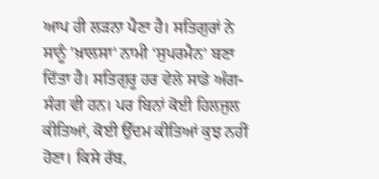ਆਪ ਹੀ ਲੜਨਾ ਪੈਣਾ ਹੈ। ਸਤਿਗੁਰਾਂ ਨੇ ਸਾਨੂੰ 'ਖ਼ਾਲਸਾ' ਨਾਮੀ ‘ਸੁਪਰਮੈਨ’ ਬਣਾ ਦਿੱਤਾ ਹੈ। ਸਤਿਗੁਰੂ ਹਰ ਵੇਲੇ ਸਾਡੇ ਅੰਗ-ਸੰਗ ਵੀ ਹਨ। ਪਰ ਬਿਨਾਂ ਕੋਈ ਹਿਲਜੁਲ ਕੀਤਿਆਂ, ਕੋਈ ਉੱਦਮ ਕੀਤਿਆਂ ਕੁਝ ਨਹੀਂ ਹੋਣਾ। ਕਿਸੇ ਰੱਬ,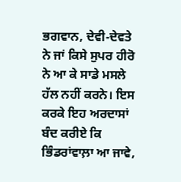ਭਗਵਾਨ, ਦੇਵੀ-ਦੇਵਤੇ ਨੇ ਜਾਂ ਕਿਸੇ ਸੁਪਰ ਹੀਰੋ ਨੇ ਆ ਕੇ ਸਾਡੇ ਮਸਲੇ ਹੱਲ ਨਹੀਂ ਕਰਨੇ। ਇਸ ਕਰਕੇ ਇਹ ਅਰਦਾਸਾਂ ਬੰਦ ਕਰੀਏ ਕਿ ਭਿੰਡਰਾਂਵਾਲ਼ਾ ਆ ਜਾਵੇ,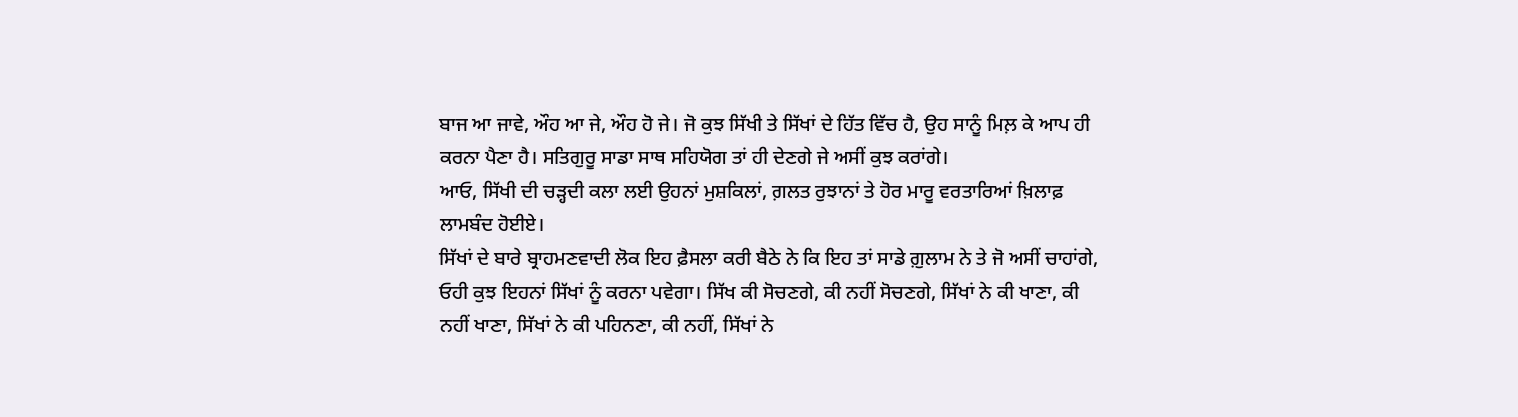ਬਾਜ ਆ ਜਾਵੇ, ਔਹ ਆ ਜੇ, ਔਹ ਹੋ ਜੇ। ਜੋ ਕੁਝ ਸਿੱਖੀ ਤੇ ਸਿੱਖਾਂ ਦੇ ਹਿੱਤ ਵਿੱਚ ਹੈ, ਉਹ ਸਾਨੂੰ ਮਿਲ਼ ਕੇ ਆਪ ਹੀ ਕਰਨਾ ਪੈਣਾ ਹੈ। ਸਤਿਗੁਰੂ ਸਾਡਾ ਸਾਥ ਸਹਿਯੋਗ ਤਾਂ ਹੀ ਦੇਣਗੇ ਜੇ ਅਸੀਂ ਕੁਝ ਕਰਾਂਗੇ।
ਆਓ, ਸਿੱਖੀ ਦੀ ਚੜ੍ਹਦੀ ਕਲਾ ਲਈ ਉਹਨਾਂ ਮੁਸ਼ਕਿਲਾਂ, ਗ਼ਲਤ ਰੁਝਾਨਾਂ ਤੇ ਹੋਰ ਮਾਰੂ ਵਰਤਾਰਿਆਂ ਖ਼ਿਲਾਫ਼ ਲਾਮਬੰਦ ਹੋਈਏ।
ਸਿੱਖਾਂ ਦੇ ਬਾਰੇ ਬ੍ਰਾਹਮਣਵਾਦੀ ਲੋਕ ਇਹ ਫ਼ੈਸਲਾ ਕਰੀ ਬੈਠੇ ਨੇ ਕਿ ਇਹ ਤਾਂ ਸਾਡੇ ਗ਼ੁਲਾਮ ਨੇ ਤੇ ਜੋ ਅਸੀਂ ਚਾਹਾਂਗੇ, ਓਹੀ ਕੁਝ ਇਹਨਾਂ ਸਿੱਖਾਂ ਨੂੰ ਕਰਨਾ ਪਵੇਗਾ। ਸਿੱਖ ਕੀ ਸੋਚਣਗੇ, ਕੀ ਨਹੀਂ ਸੋਚਣਗੇ, ਸਿੱਖਾਂ ਨੇ ਕੀ ਖਾਣਾ, ਕੀ ਨਹੀਂ ਖਾਣਾ, ਸਿੱਖਾਂ ਨੇ ਕੀ ਪਹਿਨਣਾ, ਕੀ ਨਹੀਂ, ਸਿੱਖਾਂ ਨੇ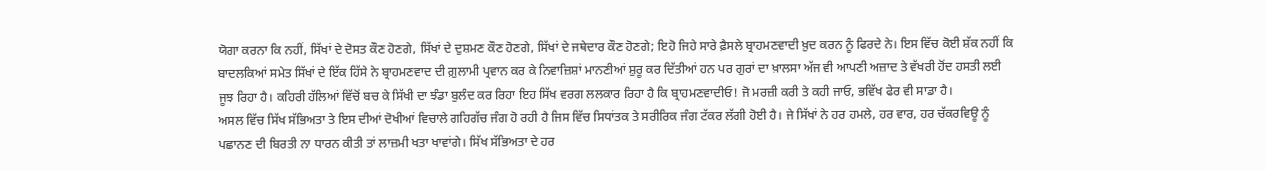ਯੋਗਾ ਕਰਨਾ ਕਿ ਨਹੀਂ, ਸਿੱਖਾਂ ਦੇ ਦੋਸਤ ਕੌਣ ਹੋਣਗੇ, ਸਿੱਖਾਂ ਦੇ ਦੁਸ਼ਮਣ ਕੌਣ ਹੋਣਗੇ, ਸਿੱਖਾਂ ਦੇ ਜਥੇਦਾਰ ਕੌਣ ਹੋਣਗੇ; ਇਹੋ ਜਿਹੇ ਸਾਰੇ ਫ਼ੈਸਲੇ ਬ੍ਰਾਹਮਣਵਾਦੀ ਖ਼ੁਦ ਕਰਨ ਨੂੰ ਫਿਰਦੇ ਨੇ। ਇਸ ਵਿੱਚ ਕੋਈ ਸ਼ੱਕ ਨਹੀਂ ਕਿ ਬਾਦਲਕਿਆਂ ਸਮੇਤ ਸਿੱਖਾਂ ਦੇ ਇੱਕ ਹਿੱਸੇ ਨੇ ਬ੍ਰਾਹਮਣਵਾਦ ਦੀ ਗ਼ੁਲਾਮੀ ਪ੍ਰਵਾਨ ਕਰ ਕੇ ਨਿਵਾਜ਼ਿਸ਼ਾਂ ਮਾਨਣੀਆਂ ਸ਼ੁਰੂ ਕਰ ਦਿੱਤੀਆਂ ਹਨ ਪਰ ਗੁਰਾਂ ਦਾ ਖ਼ਾਲਸਾ ਅੱਜ ਵੀ ਆਪਣੀ ਅਜ਼ਾਦ ਤੇ ਵੱਖਰੀ ਹੋਂਦ ਹਸਤੀ ਲਈ ਜੂਝ ਰਿਹਾ ਹੈ। ਕਹਿਰੀ ਹੱਲਿਆਂ ਵਿੱਚੋਂ ਬਚ ਕੇ ਸਿੱਖੀ ਦਾ ਝੰਡਾ ਬੁਲੰਦ ਕਰ ਰਿਹਾ ਇਹ ਸਿੱਖ ਵਰਗ ਲਲਕਾਰ ਰਿਹਾ ਹੈ ਕਿ ਬ੍ਰਾਹਮਣਵਾਦੀਓ! ਜੋ ਮਰਜ਼ੀ ਕਰੀ ਤੇ ਕਹੀ ਜਾਓ, ਭਵਿੱਖ ਫੇਰ ਵੀ ਸਾਡਾ ਹੈ।
ਅਸਲ ਵਿੱਚ ਸਿੱਖ ਸੱਭਿਅਤਾ ਤੇ ਇਸ ਦੀਆਂ ਦੋਖੀਆਂ ਵਿਚਾਲੇ ਗਹਿਗੱਚ ਜੰਗ ਹੋ ਰਹੀ ਹੈ ਜਿਸ ਵਿੱਚ ਸਿਧਾਂਤਕ ਤੇ ਸਰੀਰਿਕ ਜੰਗ ਟੱਕਰ ਲੱਗੀ ਹੋਈ ਹੈ। ਜੇ ਸਿੱਖਾਂ ਨੇ ਹਰ ਹਮਲੇ, ਹਰ ਵਾਰ, ਹਰ ਚੱਕਰਵਿਊ ਨੂੰ ਪਛਾਨਣ ਦੀ ਬਿਰਤੀ ਨਾ ਧਾਰਨ ਕੀਤੀ ਤਾਂ ਲਾਜ਼ਮੀ ਖਤਾ ਖਾਵਾਂਗੇ। ਸਿੱਖ ਸੱਭਿਅਤਾ ਦੇ ਹਰ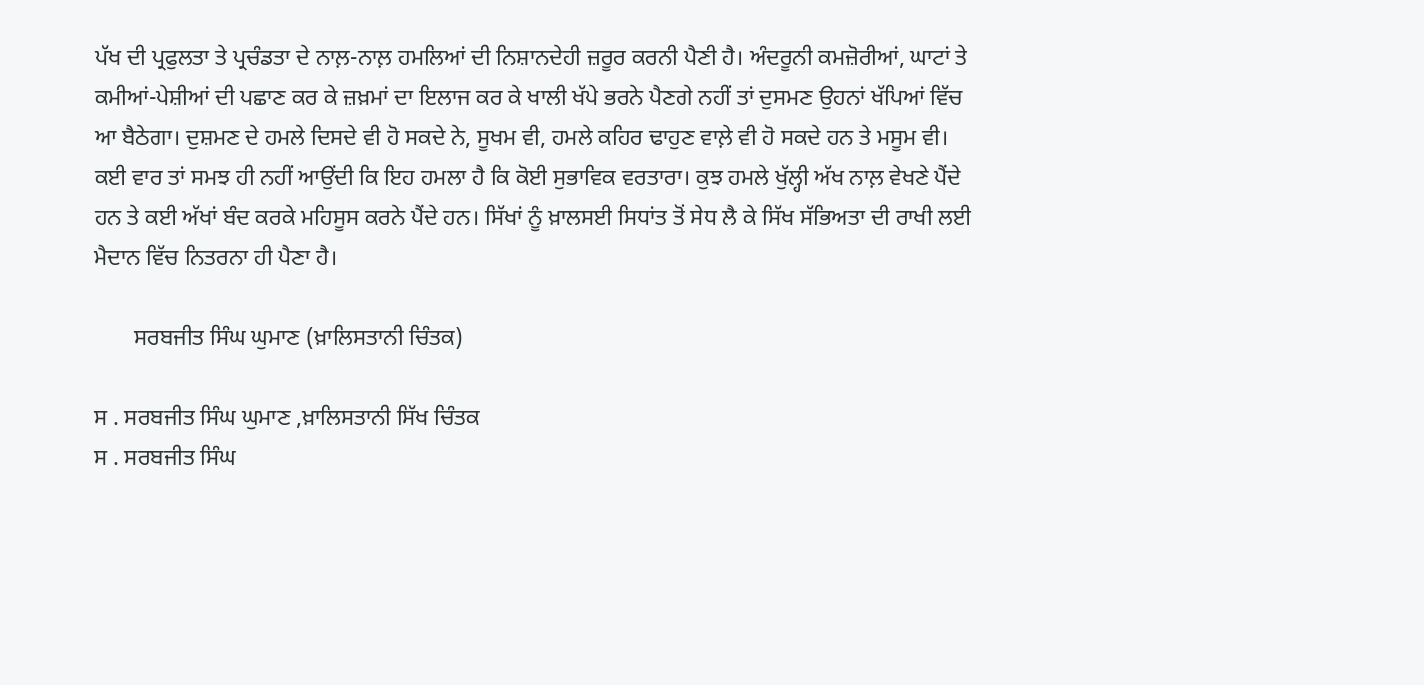ਪੱਖ ਦੀ ਪ੍ਰਫੁਲਤਾ ਤੇ ਪ੍ਰਚੰਡਤਾ ਦੇ ਨਾਲ਼-ਨਾਲ਼ ਹਮਲਿਆਂ ਦੀ ਨਿਸ਼ਾਨਦੇਹੀ ਜ਼ਰੂਰ ਕਰਨੀ ਪੈਣੀ ਹੈ। ਅੰਦਰੂਨੀ ਕਮਜ਼ੋਰੀਆਂ, ਘਾਟਾਂ ਤੇ ਕਮੀਆਂ-ਪੇਸ਼ੀਆਂ ਦੀ ਪਛਾਣ ਕਰ ਕੇ ਜ਼ਖ਼ਮਾਂ ਦਾ ਇਲਾਜ ਕਰ ਕੇ ਖਾਲੀ ਖੱਪੇ ਭਰਨੇ ਪੈਣਗੇ ਨਹੀਂ ਤਾਂ ਦੁਸਮਣ ਉਹਨਾਂ ਖੱਪਿਆਂ ਵਿੱਚ ਆ ਬੈਠੇਗਾ। ਦੁਸ਼ਮਣ ਦੇ ਹਮਲੇ ਦਿਸਦੇ ਵੀ ਹੋ ਸਕਦੇ ਨੇ, ਸੂਖਮ ਵੀ, ਹਮਲੇ ਕਹਿਰ ਢਾਹੁਣ ਵਾਲ਼ੇ ਵੀ ਹੋ ਸਕਦੇ ਹਨ ਤੇ ਮਸੂਮ ਵੀ। ਕਈ ਵਾਰ ਤਾਂ ਸਮਝ ਹੀ ਨਹੀਂ ਆਉਂਦੀ ਕਿ ਇਹ ਹਮਲਾ ਹੈ ਕਿ ਕੋਈ ਸੁਭਾਵਿਕ ਵਰਤਾਰਾ। ਕੁਝ ਹਮਲੇ ਖੁੱਲ੍ਹੀ ਅੱਖ ਨਾਲ਼ ਵੇਖਣੇ ਪੈਂਦੇ ਹਨ ਤੇ ਕਈ ਅੱਖਾਂ ਬੰਦ ਕਰਕੇ ਮਹਿਸੂਸ ਕਰਨੇ ਪੈਂਦੇ ਹਨ। ਸਿੱਖਾਂ ਨੂੰ ਖ਼ਾਲਸਈ ਸਿਧਾਂਤ ਤੋਂ ਸੇਧ ਲੈ ਕੇ ਸਿੱਖ ਸੱਭਿਅਤਾ ਦੀ ਰਾਖੀ ਲਈ ਮੈਦਾਨ ਵਿੱਚ ਨਿਤਰਨਾ ਹੀ ਪੈਣਾ ਹੈ।

       ਸਰਬਜੀਤ ਸਿੰਘ ਘੁਮਾਣ (ਖ਼ਾਲਿਸਤਾਨੀ ਚਿੰਤਕ)

ਸ . ਸਰਬਜੀਤ ਸਿੰਘ ਘੁਮਾਣ ,ਖ਼ਾਲਿਸਤਾਨੀ ਸਿੱਖ ਚਿੰਤਕ
ਸ . ਸਰਬਜੀਤ ਸਿੰਘ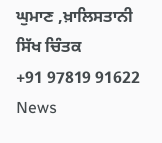ਘੁਮਾਣ ,ਖ਼ਾਲਿਸਤਾਨੀ ਸਿੱਖ ਚਿੰਤਕ
+91 97819 91622
News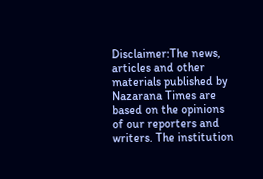Disclaimer:The news, articles and other materials published by Nazarana Times are based on the opinions of our reporters and writers. The institution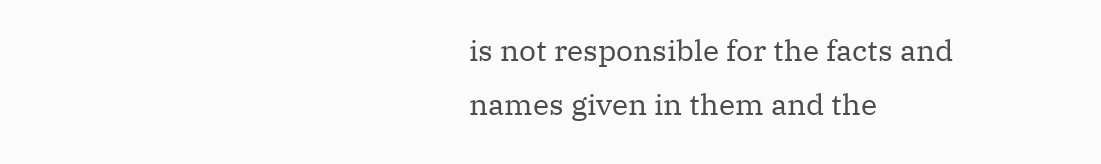is not responsible for the facts and names given in them and the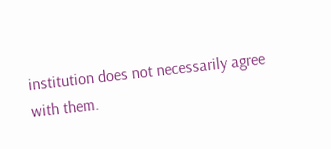institution does not necessarily agree with them.